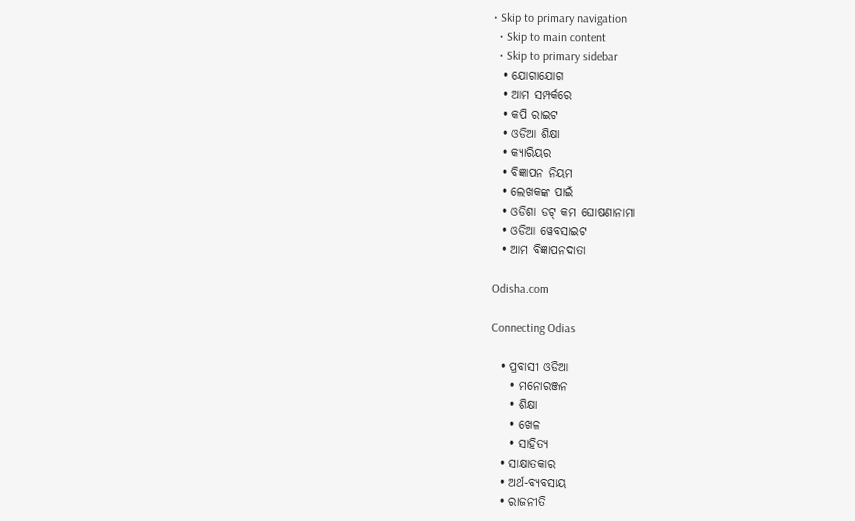• Skip to primary navigation
  • Skip to main content
  • Skip to primary sidebar
  • ଯୋଗାଯୋଗ
  • ଆମ ସମ୍ପର୍କରେ
  • କପି ରାଇଟ
  • ଓଡିଆ ଶିକ୍ଷା
  • କ୍ୟାରିୟର
  • ବିଜ୍ଞାପନ ନିୟମ
  • ଲେଖକଙ୍କ ପାଇଁ
  • ଓଡିଶା ଡଟ୍ କମ ଘୋଷଣାନାମା
  • ଓଡିଆ ୱେବସାଇଟ
  • ଆମ ବିଜ୍ଞାପନଦାତା

Odisha.com

Connecting Odias

  • ପ୍ରବାସୀ ଓଡିଆ
    • ମନୋରଞ୍ଜନ
    • ଶିକ୍ଷା
    • ଖେଳ
    • ସାହିତ୍ୟ
  • ସାକ୍ଷାତକାର
  • ଅର୍ଥ-ବ୍ୟବସାୟ
  • ରାଜନୀତି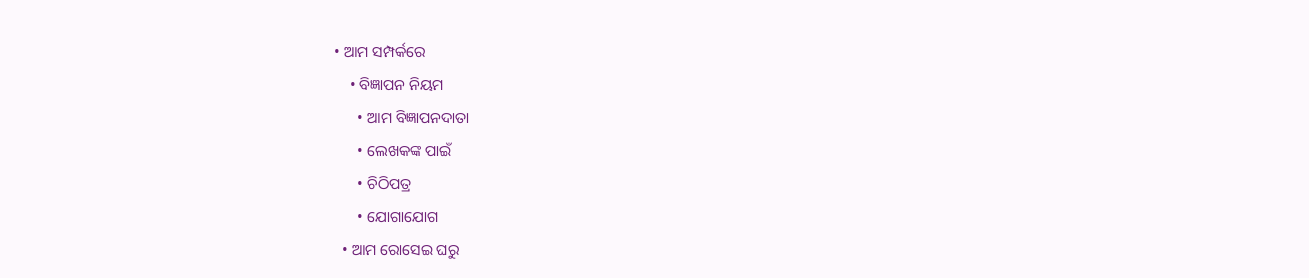• ଆମ ସମ୍ପର୍କରେ
    • ବିଜ୍ଞାପନ ନିୟମ
      • ଆମ ବିଜ୍ଞାପନଦାତା
      • ଲେଖକଙ୍କ ପାଇଁ
      • ଚିଠିପତ୍ର
      • ଯୋଗାଯୋଗ
  • ଆମ ରୋସେଇ ଘରୁ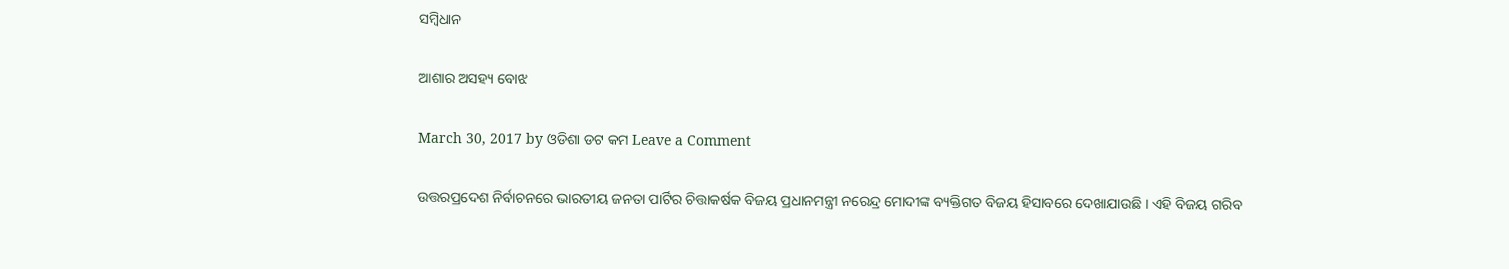ସମ୍ବିଧାନ

ଆଶାର ଅସହ୍ୟ ବୋଝ

March 30, 2017 by ଓଡିଶା ଡଟ କମ Leave a Comment

ଉତ୍ତରପ୍ରଦେଶ ନିର୍ବାଚନରେ ଭାରତୀୟ ଜନତା ପାର୍ଟିର ଚିତ୍ତାକର୍ଷକ ବିଜୟ ପ୍ରଧାନମନ୍ତ୍ରୀ ନରେନ୍ଦ୍ର ମୋଦୀଙ୍କ ବ୍ୟକ୍ତିଗତ ବିଜୟ ହିସାବରେ ଦେଖାଯାଉଛି । ଏହି ବିଜୟ ଗରିବ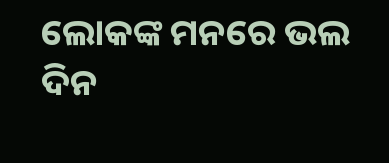ଲୋକଙ୍କ ମନରେ ଭଲ ଦିନ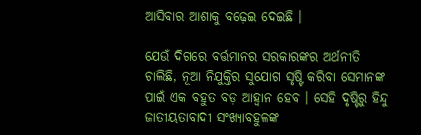ଆସିବାର ଆଶାକୁ ବଢ଼େଇ ଦେଇଛି ।

ଯେଉଁ ଦିଗରେ ବର୍ତ୍ତମାନର ସରକାରଙ୍କର ଅର୍ଥନୀତି ଚାଲିଛି, ନୂଆ ନିଯୁକ୍ତିର ସୁଯୋଗ ସୃଷ୍ଟି କରିବା ସେମାନଙ୍କ ପାଇଁ ଏକ ବହୁତ ବଡ଼ ଆହ୍ୱାନ ହେବ । ସେହି ଦୃଷ୍ଟିରୁ ହିନ୍ଦୁ ଜାତୀୟତାବାଦୀ ସଂଖ୍ୟାବହୁଳଙ୍କ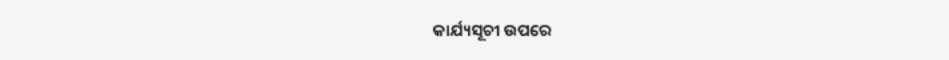କାର୍ଯ୍ୟସୂଚୀ ଉପରେ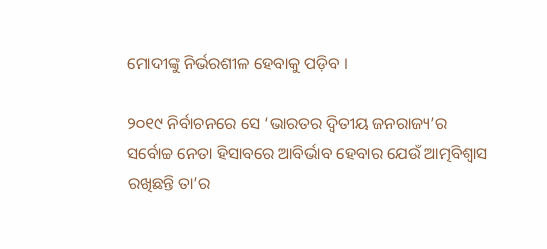ମୋଦୀଙ୍କୁ ନିର୍ଭରଶୀଳ ହେବାକୁ ପଡ଼ିବ ।

୨୦୧୯ ନିର୍ବାଚନରେ ସେ ‘ଭାରତର ଦ୍ୱିତୀୟ ଜନରାଜ୍ୟ’ର ସର୍ବୋଚ୍ଚ ନେତା ହିସାବରେ ଆବିର୍ଭାବ ହେବାର ଯେଉଁ ଆତ୍ମବିଶ୍ୱାସ ରଖିଛନ୍ତି ତା’ର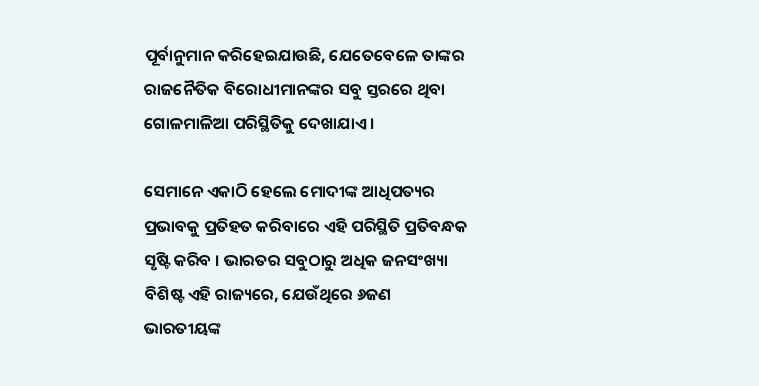ପୂର୍ବାନୁମାନ କରିହେଇଯାଉଛି, ଯେତେବେଳେ ତାଙ୍କର ରାଜନୈତିକ ବିରୋଧୀମାନଙ୍କର ସବୁ ସ୍ତରରେ ଥିବା ଗୋଳମାଳିଆ ପରିସ୍ଥିତିକୁ ଦେଖାଯାଏ ।

ସେମାନେ ଏକାଠି ହେଲେ ମୋଦୀଙ୍କ ଆଧିପତ୍ୟର ପ୍ରଭାବକୁ ପ୍ରତିହତ କରିବାରେ ଏହି ପରିସ୍ଥିତି ପ୍ରତିବନ୍ଧକ ସୃଷ୍ଟି କରିବ । ଭାରତର ସବୁଠାରୁ ଅଧିକ ଜନସଂଖ୍ୟା ବିଶିଷ୍ଟ ଏହି ରାଜ୍ୟରେ, ଯେଉଁଥିରେ ୬ଜଣ ଭାରତୀୟଙ୍କ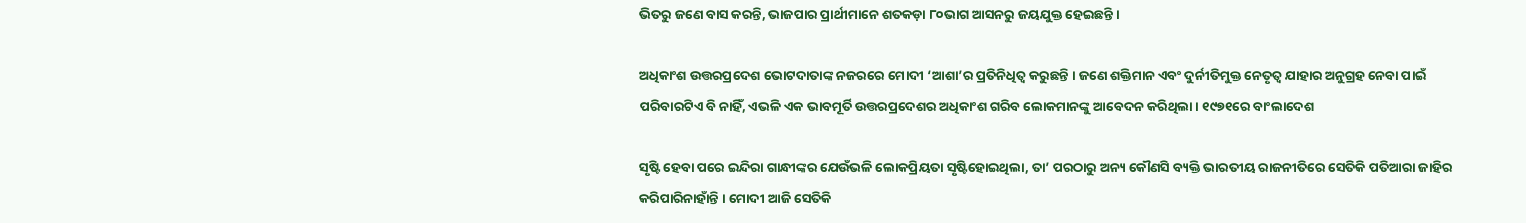ଭିତରୁ ଜଣେ ବାସ କରନ୍ତି, ଭାଜପାର ପ୍ରାର୍ଥୀମାନେ ଶତକଡ଼ା ୮୦ଭାଗ ଆସନରୁ ଜୟଯୁକ୍ତ ହେଇଛନ୍ତି ।

ଅଧିକାଂଶ ଉତ୍ତରପ୍ରଦେଶ ଭୋଟଦାତାଙ୍କ ନଜରରେ ମୋଦୀ ‘ଆଶା’ର ପ୍ରତିନିଧିତ୍ୱ କରୁଛନ୍ତି । ଜଣେ ଶକ୍ତିମାନ ଏବଂ ଦୁର୍ନୀତିମୁକ୍ତ ନେତୃତ୍ୱ ଯାହାର ଅନୁଗ୍ରହ ନେବା ପାଇଁ ପରିବାରଟିଏ ବି ନାହିଁ, ଏଭଳି ଏକ ଭାବମୂର୍ତି ଉତ୍ତରପ୍ରଦେଶର ଅଧିକାଂଶ ଗରିବ ଲୋକମାନଙ୍କୁ ଆବେଦନ କରିଥିଲା । ୧୯୭୧ରେ ବାଂଲାଦେଶ

ସୃଷ୍ଟି ହେବା ପରେ ଇନ୍ଦିରା ଗାନ୍ଧୀଙ୍କର ଯେଉଁଭଳି ଲୋକପ୍ରିୟତା ସୃଷ୍ଟିହୋଇଥିଲା, ତା’ ପରଠାରୁ ଅନ୍ୟ କୌଣସି ବ୍ୟକ୍ତି ଭାରତୀୟ ରାଜନୀତିରେ ସେତିକି ପତିଆରା ଜାହିର କରିପାରିନାହାଁନ୍ତି । ମୋଦୀ ଆଜି ସେତିକି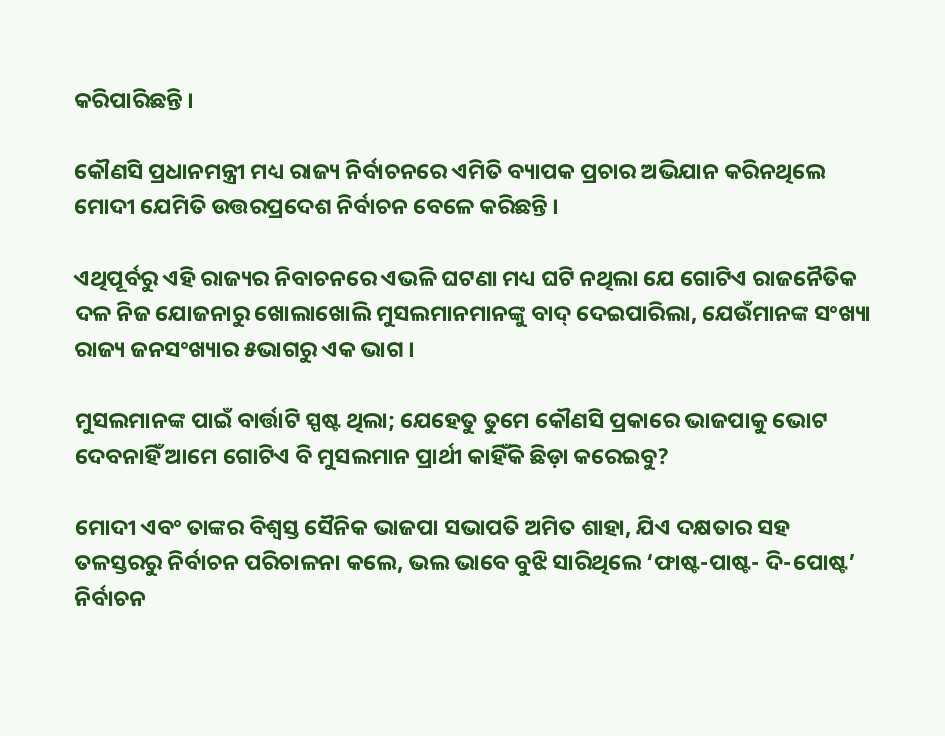କରିପାରିଛନ୍ତି ।

କୌଣସି ପ୍ରଧାନମନ୍ତ୍ରୀ ମଧ୍ୟ ରାଜ୍ୟ ନିର୍ବାଚନରେ ଏମିତି ବ୍ୟାପକ ପ୍ରଚାର ଅଭିଯାନ କରିନଥିଲେ ମୋଦୀ ଯେମିତି ଉତ୍ତରପ୍ରଦେଶ ନିର୍ବାଚନ ବେଳେ କରିଛନ୍ତି ।

ଏଥିପୂର୍ବରୁ ଏହି ରାଜ୍ୟର ନିବାଚନରେ ଏଭଳି ଘଟଣା ମଧ୍ୟ ଘଟି ନଥିଲା ଯେ ଗୋଟିଏ ରାଜନୈତିକ ଦଳ ନିଜ ଯୋଜନାରୁ ଖୋଲାଖୋଲି ମୁସଲମାନମାନଙ୍କୁ ବାଦ୍ ଦେଇପାରିଲା, ଯେଉଁମାନଙ୍କ ସଂଖ୍ୟା ରାଜ୍ୟ ଜନସଂଖ୍ୟାର ୫ଭାଗରୁ ଏକ ଭାଗ ।

ମୁସଲମାନଙ୍କ ପାଇଁ ବାର୍ତ୍ତାଟି ସ୍ପଷ୍ଟ ଥିଲା; ଯେହେତୁ ତୁମେ କୌଣସି ପ୍ରକାରେ ଭାଜପାକୁ ଭୋଟ ଦେବନାହିଁ ଆମେ ଗୋଟିଏ ବି ମୁସଲମାନ ପ୍ରାର୍ଥୀ କାହିଁକି ଛିଡ଼ା କରେଇବୁ?

ମୋଦୀ ଏବଂ ତାଙ୍କର ବିଶ୍ୱସ୍ତ ସୈନିକ ଭାଜପା ସଭାପତି ଅମିତ ଶାହା, ଯିଏ ଦକ୍ଷତାର ସହ ତଳସ୍ତରରୁ ନିର୍ବାଚନ ପରିଚାଳନା କଲେ, ଭଲ ଭାବେ ବୁଝି ସାରିଥିଲେ ‘ଫାଷ୍ଟ-ପାଷ୍ଟ- ଦି-ପୋଷ୍ଟ’ ନିର୍ବାଚନ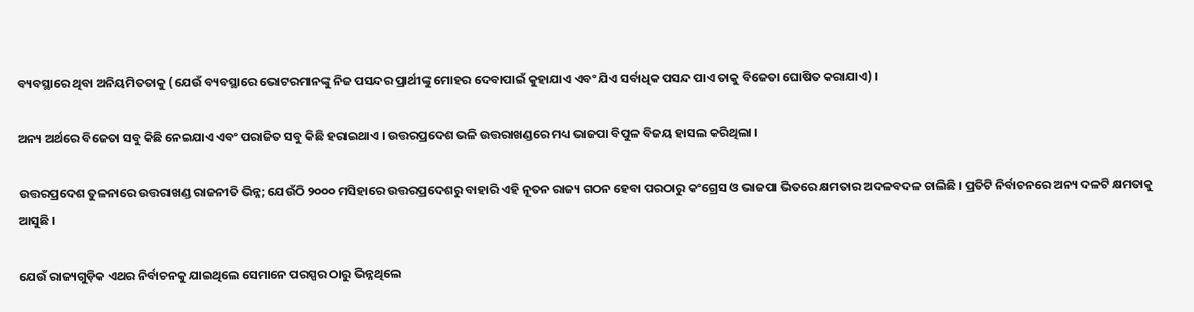ବ୍ୟବସ୍ଥାରେ ଥିବା ଅନିୟମିତତାକୁ (ଯେଉଁ ବ୍ୟବସ୍ଥାରେ ଭୋଟରମାନଙ୍କୁ ନିଜ ପସନ୍ଦର ପ୍ରାର୍ଥୀଙ୍କୁ ମୋହର ଦେବାପାଇଁ କୁହାଯାଏ ଏବଂ ଯିଏ ସର୍ବାଧିକ ପସନ୍ଦ ପାଏ ତାକୁ ବିଜେତା ଘୋଷିତ କରାଯାଏ) ।

ଅନ୍ୟ ଅର୍ଥରେ ବିଜେତା ସବୁ କିଛି ନେଇଯାଏ ଏବଂ ପରାଜିତ ସବୁ କିଛି ହରାଇଥାଏ । ଉତ୍ତରପ୍ରଦେଶ ଭଳି ଉତ୍ତରାଖଣ୍ଡରେ ମଧ୍ୟ ଭାଜପା ବିପୁଳ ବିଜୟ ହାସଲ କରିଥିଲା ।

ଉତ୍ତରପ୍ରଦେଶ ତୁଳନାରେ ଉତ୍ତରାଖଣ୍ଡ ରାଜନୀତି ଭିନ୍ନ; ଯେଉଁଠି ୨୦୦୦ ମସିହାରେ ଉତ୍ତରପ୍ରଦେଶରୁ ବାହାରି ଏହି ନୂତନ ରାଜ୍ୟ ଗଠନ ହେବା ପରଠାରୁ କଂଗ୍ରେସ ଓ ଭାଜପା ଭିତରେ କ୍ଷମତାର ଅଦଳବଦଳ ଚାଲିଛି । ପ୍ରତିଟି ନିର୍ବାଚନରେ ଅନ୍ୟ ଦଳଟି କ୍ଷମତାକୁ ଆସୁଛି ।

ଯେଉଁ ରାଜ୍ୟଗୁଡ଼ିକ ଏଥର ନିର୍ବାଚନକୁ ଯାଇଥିଲେ ସେମାନେ ପରସ୍ପର ଠାରୁ ଭିନ୍ନଥିଲେ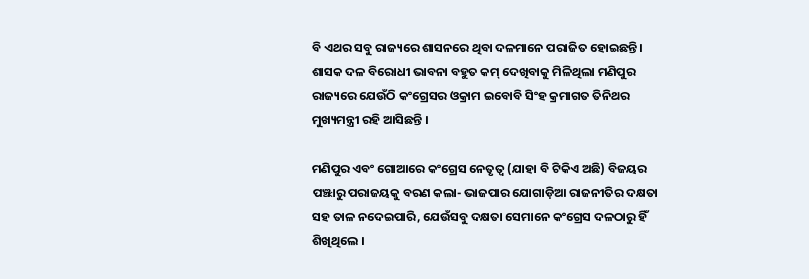ବି ଏଥର ସବୁ ରାଜ୍ୟରେ ଶାସନରେ ଥିବା ଦଳମାନେ ପରାଜିତ ହୋଇଛନ୍ତି । ଶାସକ ଦଳ ବିରୋଧୀ ଭାବନା ବହୁତ କମ୍ ଦେଖିବାକୁ ମିଳିଥିଲା ମଣିପୁର ରାଜ୍ୟରେ ଯେଉଁଠି କଂଗ୍ରେସର ଓକ୍ରାମ ଇବୋବି ସିଂହ କ୍ରମାଗତ ତିନିଥର ମୁଖ୍ୟମନ୍ତ୍ରୀ ରହି ଆସିଛନ୍ତି ।

ମଣିପୁର ଏବଂ ଗୋଆରେ କଂଗ୍ରେସ ନେତୃତ୍ୱ (ଯାହା ବି ଟିକିଏ ଅଛି) ବିଜୟର ପଞ୍ଝାରୁ ପରାଜୟକୁ ବରଣ କଲା- ଭାଜପାର ଯୋଗାଡ଼ିଆ ରାଜନୀତିର ଦକ୍ଷତା ସହ ତାଳ ନଦେଇପାରି, ଯେଉଁସବୁ ଦକ୍ଷତା ସେମାନେ କଂଗ୍ରେସ ଦଳଠାରୁ ହିଁ ଶିଖିଥିଲେ ।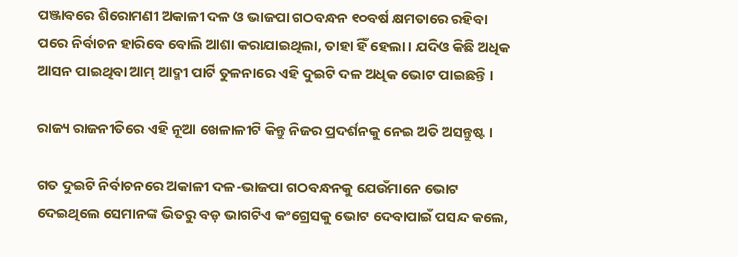ପଞ୍ଜାବରେ ଶିରୋମଣୀ ଅକାଳୀ ଦଳ ଓ ଭାଜପା ଗଠବନ୍ଧନ ୧୦ବର୍ଷ କ୍ଷମତାରେ ରହିବା ପରେ ନିର୍ବାଚନ ହାରିବେ ବୋଲି ଆଶା କରାଯାଇଥିଲା, ତାହା ହିଁ ହେଲା । ଯଦିଓ କିଛି ଅଧିକ ଆସନ ପାଇଥିବା ଆମ୍ ଆଦ୍ମୀ ପାର୍ଟି ତୁଳନାରେ ଏହି ଦୁଇଟି ଦଳ ଅଧିକ ଭୋଟ ପାଇଛନ୍ତି ।

ରାଜ୍ୟ ରାଜନୀତିରେ ଏହି ନୂଆ ଖେଳାଳୀଟି କିନ୍ତୁ ନିଜର ପ୍ରଦର୍ଶନକୁ ନେଇ ଅତି ଅସନ୍ତୁଷ୍ଟ ।

ଗତ ଦୁଇଟି ନିର୍ବାଚନରେ ଅକାଳୀ ଦଳ-ଭାଜପା ଗଠବନ୍ଧନକୁ ଯେଉଁମାନେ ଭୋଟ ଦେଇଥିଲେ ସେମାନଙ୍କ ଭିତରୁ ବଡ଼ ଭାଗଟିଏ କଂଗ୍ରେସକୁ ଭୋଟ ଦେବାପାଇଁ ପସନ୍ଦ କଲେ,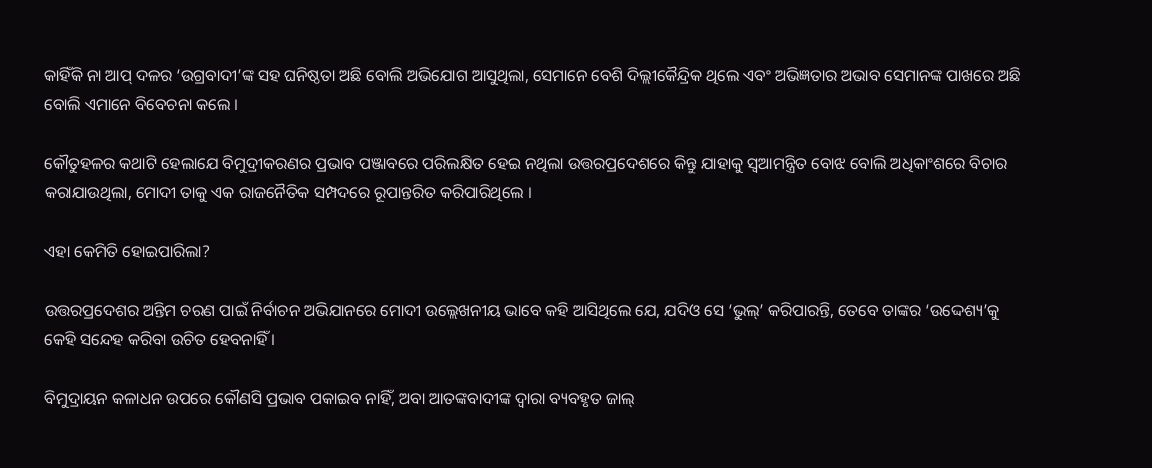କାହିଁକି ନା ଆପ୍ ଦଳର ‘ଉଗ୍ରବାଦୀ’ଙ୍କ ସହ ଘନିଷ୍ଠତା ଅଛି ବୋଲି ଅଭିଯୋଗ ଆସୁଥିଲା, ସେମାନେ ବେଶି ଦିଲ୍ଲୀକୈନ୍ଦ୍ରିକ ଥିଲେ ଏବଂ ଅଭିଜ୍ଞତାର ଅଭାବ ସେମାନଙ୍କ ପାଖରେ ଅଛି ବୋଲି ଏମାନେ ବିବେଚନା କଲେ ।

କୌତୁହଳର କଥାଟି ହେଲାଯେ ବିମୁଦ୍ରୀକରଣର ପ୍ରଭାବ ପଞ୍ଜାବରେ ପରିଲକ୍ଷିତ ହେଇ ନଥିଲା ଉତ୍ତରପ୍ରଦେଶରେ କିନ୍ତୁ ଯାହାକୁ ସ୍ୱଆମନ୍ତ୍ରିତ ବୋଝ ବୋଲି ଅଧିକାଂଶରେ ବିଚାର କରାଯାଉଥିଲା, ମୋଦୀ ତାକୁ ଏକ ରାଜନୈତିକ ସମ୍ପଦରେ ରୂପାନ୍ତରିତ କରିପାରିଥିଲେ ।

ଏହା କେମିତି ହୋଇପାରିଲା?

ଉତ୍ତରପ୍ରଦେଶର ଅନ୍ତିମ ଚରଣ ପାଇଁ ନିର୍ବାଚନ ଅଭିଯାନରେ ମୋଦୀ ଉଲ୍ଲେଖନୀୟ ଭାବେ କହି ଆସିଥିଲେ ଯେ, ଯଦିଓ ସେ ‘ଭୁଲ୍’ କରିପାରନ୍ତି, ତେବେ ତାଙ୍କର ‘ଉଦ୍ଦେଶ୍ୟ’କୁ କେହି ସନ୍ଦେହ କରିବା ଉଚିତ ହେବନାହିଁ ।

ବିମୁଦ୍ରାୟନ କଳାଧନ ଉପରେ କୌଣସି ପ୍ରଭାବ ପକାଇବ ନାହିଁ, ଅବା ଆତଙ୍କବାଦୀଙ୍କ ଦ୍ୱାରା ବ୍ୟବହୃତ ଜାଲ୍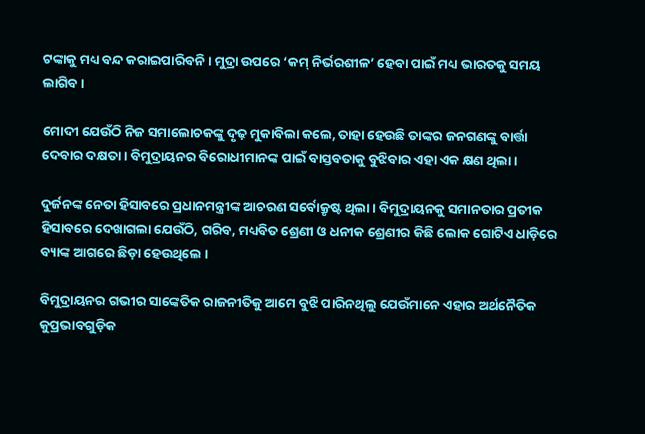ଟଙ୍କାକୁ ମଧ୍ୟ ବନ୍ଦ କରାଇପାରିବନି । ମୁଦ୍ରା ଉପରେ ‘କମ୍ ନିର୍ଭରଶୀଳ’ ହେବା ପାଇଁ ମଧ୍ୟ ଭାରତକୁ ସମୟ ଲାଗିବ ।

ମୋଦୀ ଯେଉଁଠି ନିଜ ସମାଲୋଚକଙ୍କୁ ଦୃଢ଼ ମୁକାବିଲା କଲେ, ତାହା ହେଉଛି ତାଙ୍କର ଜନଗଣଙ୍କୁ ବାର୍ତ୍ତା ଦେବାର ଦକ୍ଷତା । ବିମୁଦ୍ରାୟନର ବିରୋଧୀମାନଙ୍କ ପାଇଁ ବାସ୍ତବତାକୁ ବୁଝିବାର ଏହା ଏକ କ୍ଷଣ ଥିଲା ।

ଦୁର୍ଜନଙ୍କ ନେତା ହିସାବରେ ପ୍ରଧାନମନ୍ତ୍ରୀଙ୍କ ଆଚରଣ ସର୍ବୋକ୍ରୃଷ୍ଟ ଥିଲା । ବିମୁଦ୍ରାୟନକୁ ସମାନତାର ପ୍ରତୀକ ହିସାବରେ ଦେଖାଗଲା ଯେଉଁଠି, ଗରିବ, ମଧ୍ୟବିତ ଶ୍ରେଣୀ ଓ ଧନୀକ ଶ୍ରେଣୀର କିଛି ଲୋକ ଗୋଟିଏ ଧାଡ଼ିରେ ବ୍ୟାଙ୍କ ଆଗରେ ଛିଡ଼ା ହେଉଥିଲେ ।

ବିମୁଦ୍ରାୟନର ଗଭୀର ସାଙ୍କେତିକ ରାଜନୀତିକୁ ଆମେ ବୁଝି ପାରିନଥିଲୁ ଯେଉଁମାନେ ଏହାର ଅର୍ଥନୈତିକ କୁପ୍ରଭାବଗୁଡ଼ିକ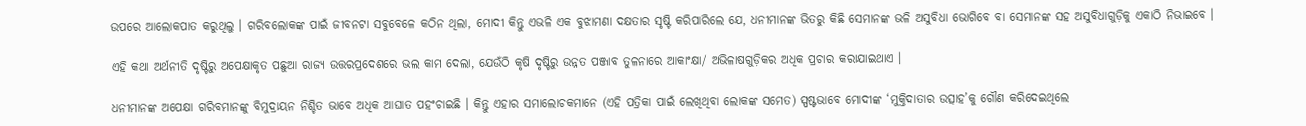ଉପରେ ଆଲୋକପାତ କରୁଥିଲୁ । ଗରିବଲୋକଙ୍କ ପାଇଁ ଜୀବନଟା ସବୁବେଳେ କଠିନ ଥିଲା, ମୋଦୀ କିନ୍ତୁ ଏଭଳି ଏକ ବୁଝାମଣା ଦକ୍ଷତାର ସୃଷ୍ଟି କରିପାରିଲେ ଯେ, ଧନୀମାନଙ୍କ ଭିତରୁ କିଛି ସେମାନଙ୍କ ଭଳି ଅସୁବିଧା ଭୋଗିବେ ବା ସେମାନଙ୍କ ସହ ଅସୁବିଧାଗୁଡ଼ିକୁ ଏକାଠି ନିଭାଇବେ ।

ଏହି କଥା ଅର୍ଥନୀତି ଦୃଷ୍ଟିରୁ ଅପେକ୍ଷାକୃତ ପଛୁଆ ରାଜ୍ୟ ଉତ୍ତରପ୍ରଦେଶରେ ଭଲ କାମ ଦେଲା, ଯେଉଁଠି କୃଷି ଦୃଷ୍ଟିରୁ ଉନ୍ନତ ପଞ୍ଜାବ ତୁଳନାରେ ଆକାଂକ୍ଷା/ ଅଭିଳାଷଗୁଡ଼ିକର ଅଧିକ ପ୍ରଚାର କରାଯାଇଥାଏ ।

ଧନୀମାନଙ୍କ ଅପେକ୍ଷା ଗରିବମାନଙ୍କୁ ବିମୁଦ୍ରାୟନ ନିଶ୍ଚିତ ଭାବେ ଅଧିକ ଆଘାତ ପହଂଚାଇଛି । କିନ୍ତୁ ଏହାର ସମାଲୋଚକମାନେ (ଏହି ପତ୍ରିକା ପାଇଁ ଲେଖିଥିବା ଲୋକଙ୍କ ସମେତ) ସ୍ପଷ୍ଟଭାବେ ମୋଦୀଙ୍କ ‘ମୁକ୍ତିଦାତାର ଉତ୍ସାହ’କୁ ଗୌଣ କରିଦେଇଥିଲେ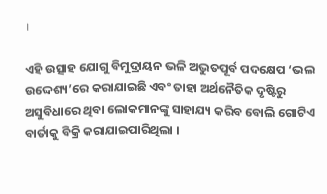।

ଏହି ଉତ୍ସାହ ଯୋଗୁ ବିମୁଦ୍ରାୟନ ଭଳି ଅଦ୍ଭୁତପୂର୍ବ ପଦକ୍ଷେପ ‘ଭଲ ଉଦ୍ଦେଶ୍ୟ’ରେ କରାଯାଇଛି ଏବଂ ତାହା ଅର୍ଥନୈତିକ ଦୃଷ୍ଟିରୁ ଅସୁବିଧାରେ ଥିବା ଲୋକମାନଙ୍କୁ ସାହାଯ୍ୟ କରିବ ବୋଲି ଗୋଟିଏ ବାର୍ତାକୁ ବିକ୍ରି କରାଯାଇପାରିଥିଲା ।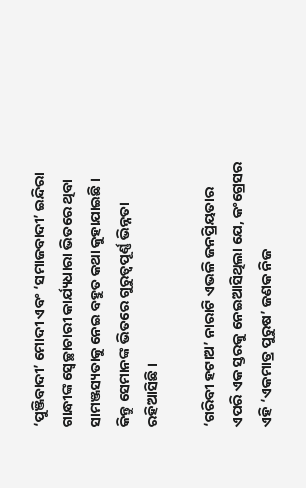‘ପୁଞ୍ଜିବାଦୀ’ ମୋଦୀ ଏବଂ ‘ସମାଜବାଦୀ’ ଇନ୍ଦିରା ଗାନ୍ଧୀଙ୍କ ସ୍ୱେଚ୍ଛାଚାରୀ କାର୍ଯ୍ୟଧାରା ଭିତରେ ଥିବା ସାମଞ୍ଜସ୍ୟତାକୁ ନେଇ ବହୁତ କଥା କୁହାଯାଇଛି । କିନ୍ତୁ ସେମାନଙ୍କ ଭିତରେ ଗୁରୁତ୍ୱପୂର୍ଣ୍ଣ ଭିନ୍ନତା ରହିଆସିଛି ।

‘ଗରିବୀ ହଟାଅ’ ନାରାଟି ଏଭଳି ଜନପ୍ରିୟତାର ଏପରି ଏକ ସ୍ତରକୁ ନେଇଆସିଥିଲା ଯେ, କଂଗ୍ରେସର ଏହି ‘ଏକମାତ୍ର ପୁରୁଷ’ ଜଣକ ନିଜ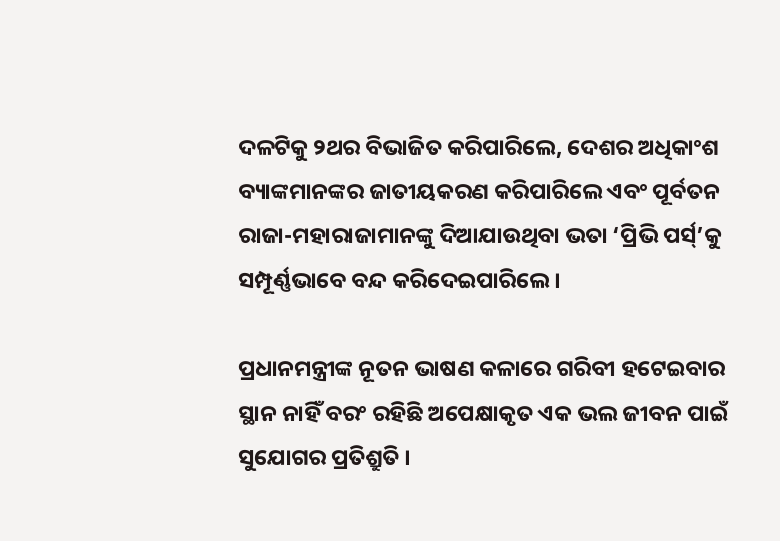ଦଳଟିକୁ ୨ଥର ବିଭାଜିତ କରିପାରିଲେ, ଦେଶର ଅଧିକାଂଶ ବ୍ୟାଙ୍କମାନଙ୍କର ଜାତୀୟକରଣ କରିପାରିଲେ ଏବଂ ପୂର୍ବତନ ରାଜା-ମହାରାଜାମାନଙ୍କୁ ଦିଆଯାଉଥିବା ଭତା ‘ପ୍ରିଭି ପର୍ସ୍’କୁ ସମ୍ପୂର୍ଣ୍ଣଭାବେ ବନ୍ଦ କରିଦେଇପାରିଲେ ।

ପ୍ରଧାନମନ୍ତ୍ରୀଙ୍କ ନୂତନ ଭାଷଣ କଳାରେ ଗରିବୀ ହଟେଇବାର ସ୍ଥାନ ନାହିଁ ବରଂ ରହିଛି ଅପେକ୍ଷାକୃତ ଏକ ଭଲ ଜୀବନ ପାଇଁ ସୁଯୋଗର ପ୍ରତିଶ୍ରୁତି ।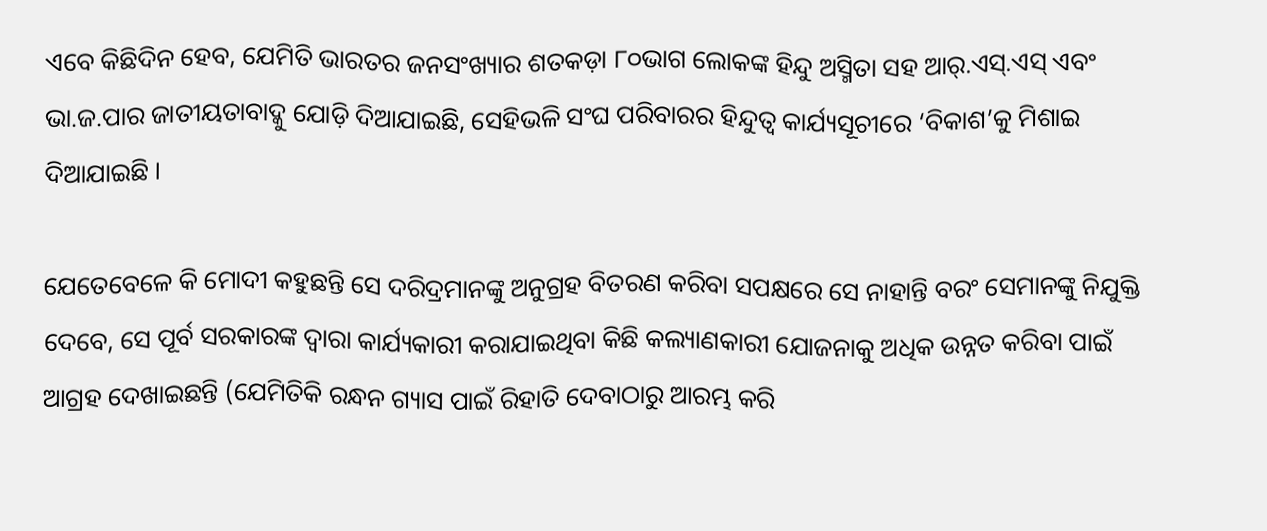ଏବେ କିଛିଦିନ ହେବ, ଯେମିତି ଭାରତର ଜନସଂଖ୍ୟାର ଶତକଡ଼ା ୮୦ଭାଗ ଲୋକଙ୍କ ହିନ୍ଦୁ ଅସ୍ମିତା ସହ ଆର୍.ଏସ୍.ଏସ୍ ଏବଂ ଭା.ଜ.ପାର ଜାତୀୟତାବାଦ୍କୁ ଯୋଡ଼ି ଦିଆଯାଇଛି, ସେହିଭଳି ସଂଘ ପରିବାରର ହିନ୍ଦୁତ୍ୱ କାର୍ଯ୍ୟସୂଚୀରେ ‘ବିକାଶ’କୁ ମିଶାଇ ଦିଆଯାଇଛି ।

ଯେତେବେଳେ କି ମୋଦୀ କହୁଛନ୍ତି ସେ ଦରିଦ୍ରମାନଙ୍କୁ ଅନୁଗ୍ରହ ବିତରଣ କରିବା ସପକ୍ଷରେ ସେ ନାହାନ୍ତି ବରଂ ସେମାନଙ୍କୁ ନିଯୁକ୍ତି ଦେବେ, ସେ ପୂର୍ବ ସରକାରଙ୍କ ଦ୍ୱାରା କାର୍ଯ୍ୟକାରୀ କରାଯାଇଥିବା କିଛି କଲ୍ୟାଣକାରୀ ଯୋଜନାକୁ ଅଧିକ ଉନ୍ନତ କରିବା ପାଇଁ ଆଗ୍ରହ ଦେଖାଇଛନ୍ତି (ଯେମିତିକି ରନ୍ଧନ ଗ୍ୟାସ ପାଇଁ ରିହାତି ଦେବାଠାରୁ ଆରମ୍ଭ କରି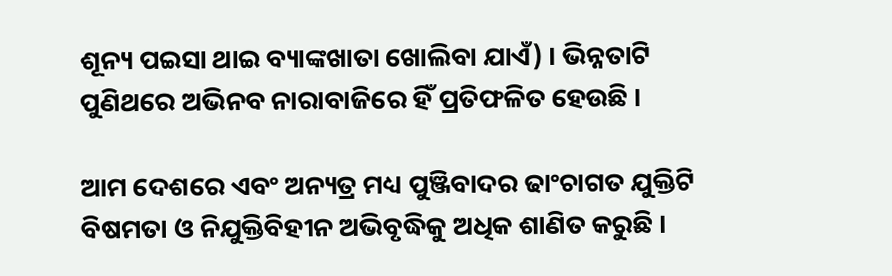ଶୂନ୍ୟ ପଇସା ଥାଇ ବ୍ୟାଙ୍କଖାତା ଖୋଲିବା ଯାଏଁ) । ଭିନ୍ନତାଟି ପୁଣିଥରେ ଅଭିନବ ନାରାବାଜିରେ ହିଁ ପ୍ରତିଫଳିତ ହେଉଛି ।

ଆମ ଦେଶରେ ଏବଂ ଅନ୍ୟତ୍ର ମଧ୍ୟ ପୁଞ୍ଜିବାଦର ଢାଂଚାଗତ ଯୁକ୍ତିଟି ବିଷମତା ଓ ନିଯୁକ୍ତିବିହୀନ ଅଭିବୃଦ୍ଧିକୁ ଅଧିକ ଶାଣିତ କରୁଛି ।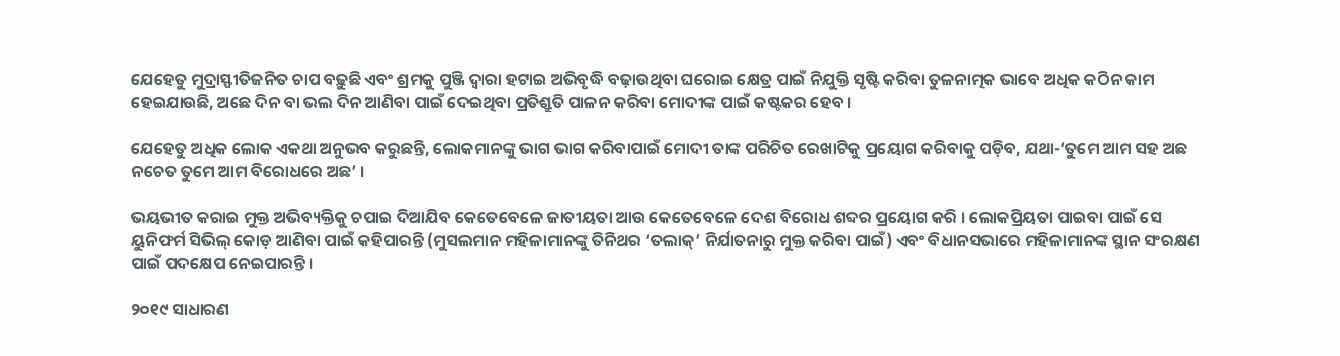ଯେହେତୁ ମୁଦ୍ରାସ୍ଫୀତିଜନିତ ଚାପ ବଢ଼ୁଛି ଏବଂ ଶ୍ରମକୁ ପୁଞ୍ଜି ଦ୍ୱାରା ହଟାଇ ଅଭିବୃଦ୍ଧି ବଢ଼ାଉଥିବା ଘରୋଇ କ୍ଷେତ୍ର ପାଇଁ ନିଯୁକ୍ତି ସୃଷ୍ଟି କରିବା ତୁଳନାତ୍ମକ ଭାବେ ଅଧିକ କଠିନ କାମ ହେଇଯାଉଛି, ଅଛେ ଦିନ ବା ଭଲ ଦିନ ଆଣିବା ପାଇଁ ଦେଇଥିବା ପ୍ରତିଶ୍ରୁତି ପାଳନ କରିବା ମୋଦୀଙ୍କ ପାଇଁ କଷ୍ଟକର ହେବ ।

ଯେହେତୁ ଅଧିକ ଲୋକ ଏକଥା ଅନୁଭବ କରୁଛନ୍ତି, ଲୋକମାନଙ୍କୁ ଭାଗ ଭାଗ କରିବାପାଇଁ ମୋଦୀ ତାଙ୍କ ପରିଚିତ ରେଖାଟିକୁ ପ୍ରୟୋଗ କରିବାକୁ ପଡ଼ିବ, ଯଥା-‘ତୁମେ ଆମ ସହ ଅଛ ନଚେତ ତୁମେ ଆମ ବିରୋଧରେ ଅଛ’ ।

ଭୟଭୀତ କରାଇ ମୁକ୍ତ ଅଭିବ୍ୟକ୍ତିକୁ ଚପାଇ ଦିଆଯିବ କେତେବେଳେ ଜାତୀୟତା ଆଉ କେତେବେଳେ ଦେଶ ବିରୋଧ ଶବ୍ଦର ପ୍ରୟୋଗ କରି । ଲୋକପ୍ରିୟତା ପାଇବା ପାଇଁ ସେ ୟୁନିଫର୍ମ ସିଭିଲ୍ କୋଡ଼ ଆଣିବା ପାଇଁ କହିପାରନ୍ତି (ମୁସଲମାନ ମହିଳାମାନଙ୍କୁ ତିନିଥର ‘ତଲାକ୍’ ନିର୍ଯାତନାରୁ ମୁକ୍ତ କରିବା ପାଇଁ) ଏବଂ ବିଧାନସଭାରେ ମହିଳାମାନଙ୍କ ସ୍ଥାନ ସଂରକ୍ଷଣ ପାଇଁ ପଦକ୍ଷେପ ନେଇପାରନ୍ତି ।

୨୦୧୯ ସାଧାରଣ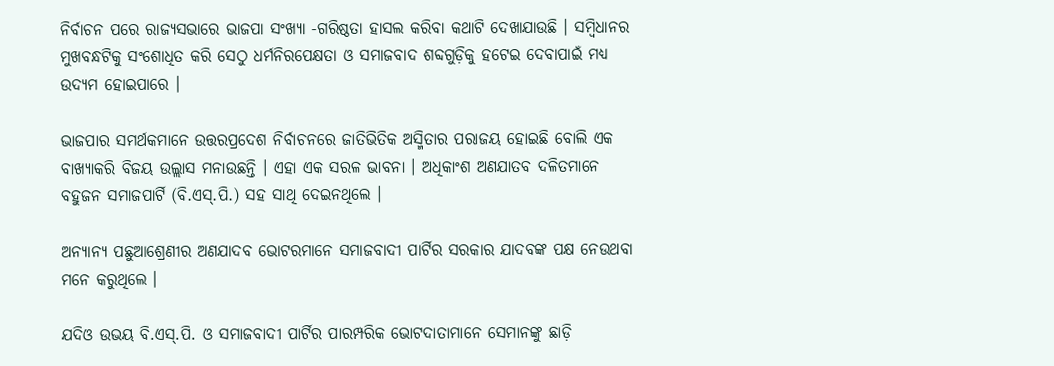ନିର୍ବାଚନ ପରେ ରାଜ୍ୟସଭାରେ ଭାଜପା ସଂଖ୍ୟା -ଗରିଷ୍ଠତା ହାସଲ କରିବା କଥାଟି ଦେଖାଯାଉଛି । ସମ୍ବିଧାନର ମୁଖବନ୍ଧଟିକୁ ସଂଶୋଧିତ କରି ସେଠୁ ଧର୍ମନିରପେକ୍ଷତା ଓ ସମାଜବାଦ ଶବ୍ଦଗୁଡ଼ିକୁ ହଟେଇ ଦେବାପାଇଁ ମଧ୍ୟ ଉଦ୍ୟମ ହୋଇପାରେ ।

ଭାଜପାର ସମର୍ଥକମାନେ ଉତ୍ତରପ୍ରଦେଶ ନିର୍ବାଚନରେ ଜାତିଭିତିକ ଅସ୍ମିତାର ପରାଜୟ ହୋଇଛି ବୋଲି ଏକ ବାଖ୍ୟାକରି ବିଜୟ ଉଲ୍ଲାସ ମନାଉଛନ୍ତି । ଏହା ଏକ ସରଳ ଭାବନା । ଅଧିକାଂଶ ଅଣଯାତବ ଦଳିତମାନେ ବହୁଜନ ସମାଜପାର୍ଟି (ବି.ଏସ୍.ପି.) ସହ ସାଥି ଦେଇନଥିଲେ ।

ଅନ୍ୟାନ୍ୟ ପଛୁଆଶ୍ରେଣୀର ଅଣଯାଦବ ଭୋଟରମାନେ ସମାଜବାଦୀ ପାର୍ଟିର ସରକାର ଯାଦବଙ୍କ ପକ୍ଷ ନେଉଥବା ମନେ କରୁଥିଲେ ।

ଯଦିଓ ଉଭୟ ବି.ଏସ୍.ପି. ଓ ସମାଜବାଦୀ ପାର୍ଟିର ପାରମ୍ପରିକ ଭୋଟଦାତାମାନେ ସେମାନଙ୍କୁ ଛାଡ଼ି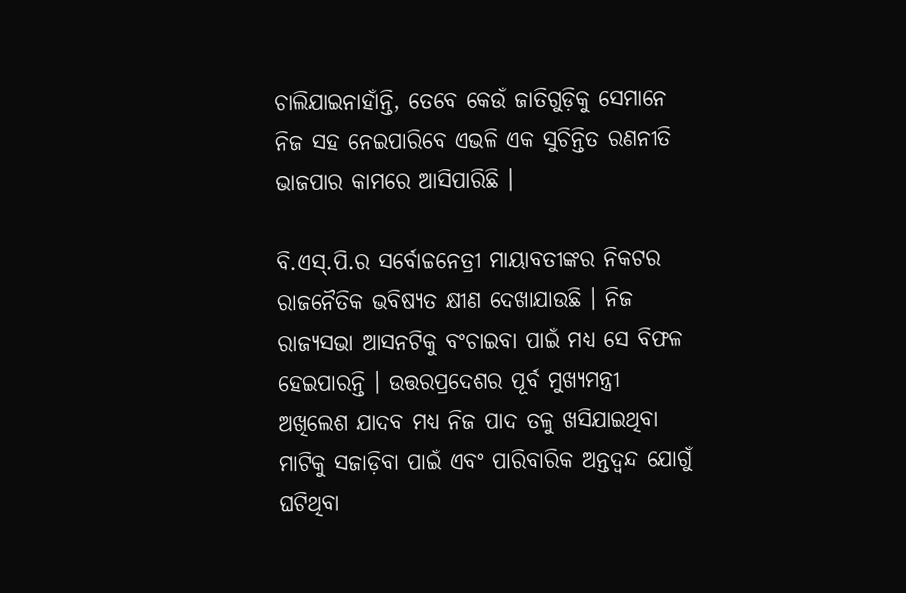ଚାଲିଯାଇନାହାଁନ୍ତି, ତେବେ କେଉଁ ଜାତିଗୁଡ଼ିକୁ ସେମାନେ ନିଜ ସହ ନେଇପାରିବେ ଏଭଳି ଏକ ସୁଚିନ୍ତିତ ରଣନୀତି ଭାଜପାର କାମରେ ଆସିପାରିଛି ।

ବି.ଏସ୍.ପି.ର ସର୍ବୋଚ୍ଚନେତ୍ରୀ ମାୟାବତୀଙ୍କର ନିକଟର ରାଜନୈତିକ ଭବିଷ୍ୟତ କ୍ଷୀଣ ଦେଖାଯାଉଛି । ନିଜ ରାଜ୍ୟସଭା ଆସନଟିକୁ ବଂଚାଇବା ପାଇଁ ମଧ୍ୟ ସେ ବିଫଳ ହେଇପାରନ୍ତି । ଉତ୍ତରପ୍ରଦେଶର ପୂର୍ବ ମୁଖ୍ୟମନ୍ତ୍ରୀ ଅଖିଲେଶ ଯାଦବ ମଧ୍ୟ ନିଜ ପାଦ ତଳୁ ଖସିଯାଇଥିବା ମାଟିକୁ ସଜାଡ଼ିବା ପାଇଁ ଏବଂ ପାରିବାରିକ ଅନ୍ତଦ୍ୱନ୍ଦ ଯୋଗୁଁ ଘଟିଥିବା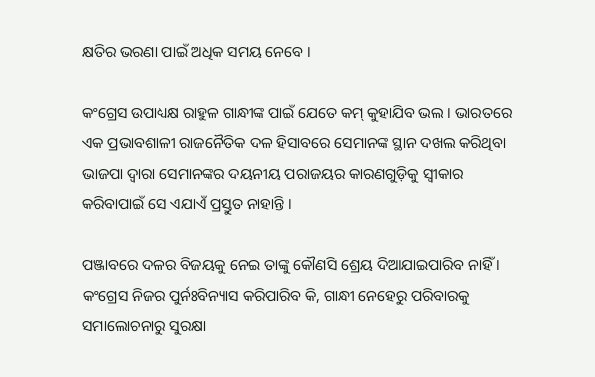କ୍ଷତିର ଭରଣା ପାଇଁ ଅଧିକ ସମୟ ନେବେ ।

କଂଗ୍ରେସ ଉପାଧ୍ୟକ୍ଷ ରାହୁଳ ଗାନ୍ଧୀଙ୍କ ପାଇଁ ଯେତେ କମ୍ କୁହାଯିବ ଭଲ । ଭାରତରେ ଏକ ପ୍ରଭାବଶାଳୀ ରାଜନୈତିକ ଦଳ ହିସାବରେ ସେମାନଙ୍କ ସ୍ଥାନ ଦଖଲ କରିଥିବା ଭାଜପା ଦ୍ୱାରା ସେମାନଙ୍କର ଦୟନୀୟ ପରାଜୟର କାରଣଗୁଡ଼ିକୁ ସ୍ୱୀକାର କରିବାପାଇଁ ସେ ଏଯାଏଁ ପ୍ରସ୍ତୁତ ନାହାନ୍ତି ।

ପଞ୍ଜାବରେ ଦଳର ବିଜୟକୁ ନେଇ ତାଙ୍କୁ କୌଣସି ଶ୍ରେୟ ଦିଆଯାଇପାରିବ ନାହିଁ । କଂଗ୍ରେସ ନିଜର ପୁର୍ନଃବିନ୍ୟାସ କରିପାରିବ କି, ଗାନ୍ଧୀ ନେହେରୁ ପରିବାରକୁ ସମାଲୋଚନାରୁ ସୁରକ୍ଷା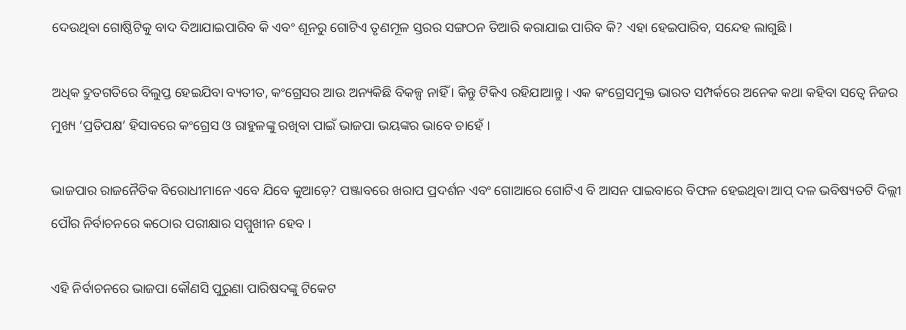ଦେଉଥିବା ଗୋଷ୍ଠିଟିକୁ ବାଦ ଦିଆଯାଇପାରିବ କି ଏବଂ ଶୂନରୁ ଗୋଟିଏ ତୃଣମୂଳ ସ୍ତରର ସଙ୍ଗଠନ ତିଆରି କରାଯାଇ ପାରିବ କି? ଏହା ହେଇପାରିବ, ସନ୍ଦେହ ଲାଗୁଛି ।

ଅଧିକ ଦ୍ରୁତଗତିରେ ବିଲୁପ୍ତ ହେଇଯିବା ବ୍ୟତୀତ, କଂଗ୍ରେସର ଆଉ ଅନ୍ୟକିଛି ବିକଳ୍ପ ନାହିଁ । କିନ୍ତୁ ଟିକିଏ ରହିଯାଆନ୍ତୁ । ଏକ କଂଗ୍ରେସମୁକ୍ତ ଭାରତ ସମ୍ପର୍କରେ ଅନେକ କଥା କହିବା ସତ୍ୱେ ନିଜର ମୁଖ୍ୟ ‘ପ୍ରତିପକ୍ଷ’ ହିସାବରେ କଂଗ୍ରେସ ଓ ରାହୁଳଙ୍କୁ ରଖିବା ପାଇଁ ଭାଜପା ଭୟଙ୍କର ଭାବେ ଚାହେଁ ।

ଭାଜପାର ରାଜନୈତିକ ବିରୋଧୀମାନେ ଏବେ ଯିବେ କୁଆଡ଼େ? ପଞ୍ଜାବରେ ଖରାପ ପ୍ରଦର୍ଶନ ଏବଂ ଗୋଆରେ ଗୋଟିଏ ବି ଆସନ ପାଇବାରେ ବିଫଳ ହେଇଥିବା ଆପ୍ ଦଳ ଭବିଷ୍ୟତଟି ଦିଲ୍ଲୀ ପୌର ନିର୍ବାଚନରେ କଠୋର ପରୀକ୍ଷାର ସମ୍ମୁଖୀନ ହେବ ।

ଏହି ନିର୍ବାଚନରେ ଭାଜପା କୌଣସି ପୁରୁଣା ପାରିଷଦଙ୍କୁ ଟିକେଟ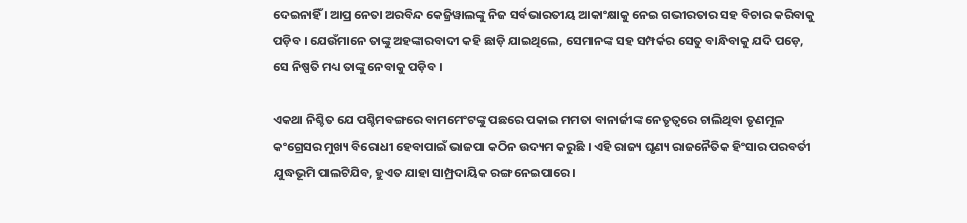ଦେଇନାହିଁ । ଆପ୍ର ନେତା ଅରବିନ୍ଦ କେଜ୍ରିୱାଲଙ୍କୁ ନିଜ ସର୍ବଭାରତୀୟ ଆକାଂକ୍ଷାକୁ ନେଇ ଗଭୀରତାର ସହ ବିଚାର କରିବାକୁ ପଡ଼ିବ । ଯେଉଁମାନେ ତାଙ୍କୁ ଅହଙ୍କାରବାଦୀ କହି ଛାଡ଼ି ଯାଇଥିଲେ, ସେମାନଙ୍କ ସହ ସମ୍ପର୍କର ସେତୁ ବାନ୍ଧିବାକୁ ଯଦି ପଡ଼େ, ସେ ନିଷ୍ପତି ମଧ୍ୟ ତାଙ୍କୁ ନେବାକୁ ପଡ଼ିବ ।

ଏକଥା ନିଶ୍ଚିତ ଯେ ପଶ୍ଚିମବଙ୍ଗରେ ବାମମେଂଟଙ୍କୁ ପଛରେ ପକାଇ ମମତା ବାନାର୍ଜୀଙ୍କ ନେତୃତ୍ୱରେ ଚାଲିଥିବା ତୃଣମୂଳ କଂଗ୍ରେସର ମୁଖ୍ୟ ବିରୋଧୀ ହେବାପାଇଁ ଭାଜପା କଠିନ ଉଦ୍ୟମ କରୁଛି । ଏହି ରାଜ୍ୟ ଘୃଣ୍ୟ ରାଜନୈତିକ ହିଂସାର ପରବର୍ତୀ ଯୁଦ୍ଧଭୂମି ପାଲଟିଯିବ, ହୁଏତ ଯାହା ସାମ୍ପ୍ରଦାୟିକ ରଙ୍ଗ ନେଇପାରେ ।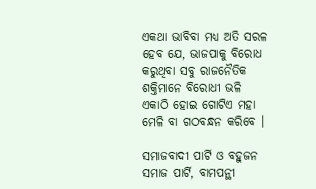ଏକଥା ଭାବିବା ମଧ୍ୟ ଅତି ସରଳ ହେବ ଯେ, ଭାଜପାକୁ ବିରୋଧ କରୁଥିବା ସବୁ ରାଜନୈତିକ ଶକ୍ତିମାନେ ବିରୋଧୀ ଭଳି ଏକାଠି ହୋଇ ଗୋଟିଏ ମହା ମେଳି ବା ଗଠବନ୍ଧନ କରିବେ ।

ସମାଜବାଦୀ ପାର୍ଟି ଓ ବହୁଜନ ସମାଜ ପାର୍ଟି, ବାମପନ୍ଥୀ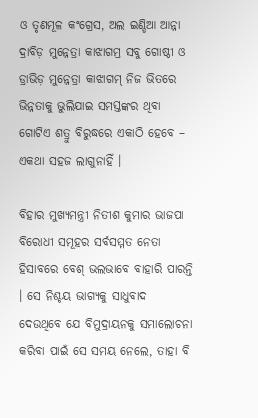ଓ ତୃଣମୂଳ କଂଗ୍ରେସ, ଅଲ ଇଣ୍ଡିଆ ଆନ୍ନା ଦ୍ରାବିଡ଼ ମୁନ୍ନେତ୍ରା କାଝାଗମ୍ର ସବୁ ଗୋଷ୍ଠୀ ଓ ଡ୍ରାଭିଡ଼ ମୁନ୍ନେତ୍ରା କାଝାଗମ୍ ନିଜ ଭିତରେ ଭିନ୍ନତାକୁ ଭୁଲିଯାଇ ସମସ୍ତଙ୍କର ଥିବା ଗୋଟିଏ ଶତ୍ରୁ ବିରୁଦ୍ଧରେ ଏକାଠି ହେବେ – ଏକଥା ସହଜ ଲାଗୁନାହିଁ ।

ବିହାର ମୁଖ୍ୟମନ୍ତ୍ରୀ ନିତୀଶ କୁମାର ଭାଜପା ବିରୋଧୀ ସମୂହର ସର୍ବସମ୍ମତ ନେତା ହିସାବରେ ବେଶ୍ ଭଲଭାବେ ବାହାରି ପାରନ୍ତି । ସେ ନିଶ୍ଚୟ ଭାଗ୍ୟକୁ ସାଧୁବାଦ ଦେଉଥିବେ ଯେ ବିମୁଦ୍ରାୟନକୁ ସମାଲୋଚନା କରିବା ପାଇଁ ସେ ସମୟ ନେଲେ, ତାହା ବି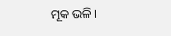ମୂକ ଭଳି ।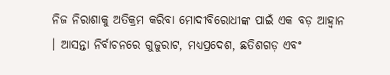ନିଜ ନିରାଶାକୁ ଅତିକ୍ରମ କରିବା ମୋଦୀବିରୋଧୀଙ୍କ ପାଇଁ ଏକ ବଡ଼ ଆହ୍ୱାନ । ଆସନ୍ତା ନିର୍ବାଚନରେ ଗୁଜୁରାଟ, ମଧ୍ୟପ୍ରଦେଶ, ଛତିଶଗଡ଼ ଏବଂ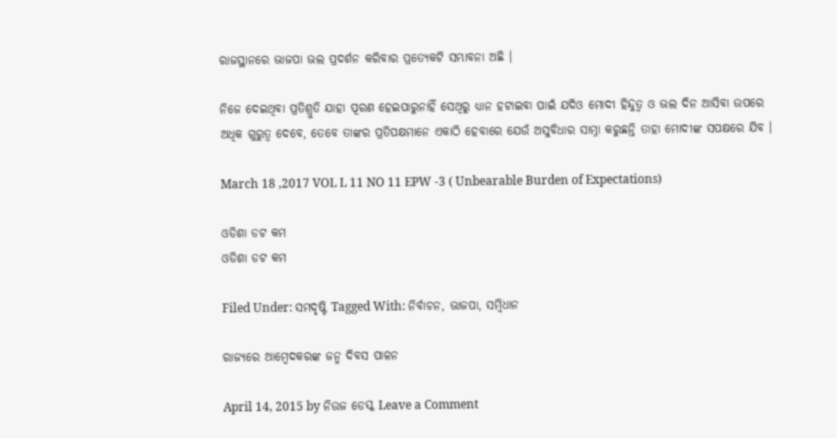ରାଜସ୍ଥାନରେ ଭାଜପା ଭଲ ପ୍ରଦର୍ଶନ କରିବାର ପ୍ରତ୍ୟେକଟି ସମ୍ଭାବନା ଅଛି ।

ନିଜେ ଦେଇଥିବା ପ୍ରତିଶ୍ରୁତି ଯାହା ପୂରଣ ହେଇପାରୁନାହିଁ ସେଥିରୁ ଧ୍ୟାନ ହଟାଇବା ପାଇଁ ଯଦିଓ ମୋଦୀ ହିନ୍ଦୁତ୍ୱ ଓ ଭଲ ଦିନ ଆସିବା ଉପରେ ଅଧିକ ଗୁରୁତ୍ୱ ଦେବେ, ତେବେ ତାଙ୍କର ପ୍ରତିପକ୍ଷମାନେ ଏକାଠି ହେବାରେ ଯେଉଁ ଅସୁବିଧାର ସାମ୍ନା କରୁଛନ୍ତି ତାହା ମୋଦୀଙ୍କ ସପକ୍ଷରେ ଯିବ ।

March 18 ,2017 VOL L 11 NO 11 EPW -3 ( Unbearable Burden of Expectations)

ଓଡିଶା ଡଟ କମ
ଓଡିଶା ଡଟ କମ

Filed Under: ସମଦୃଷ୍ଟି Tagged With: ନିର୍ବାଚନ, ଭାଜପା, ସମ୍ବିଧାନ

ରାଜ୍ୟରେ ଆମ୍ବେଦକରଙ୍କ ଜନ୍ମ ଦିବସ ପାଳନ

April 14, 2015 by ନିଉଜ ଡେସ୍କ Leave a Comment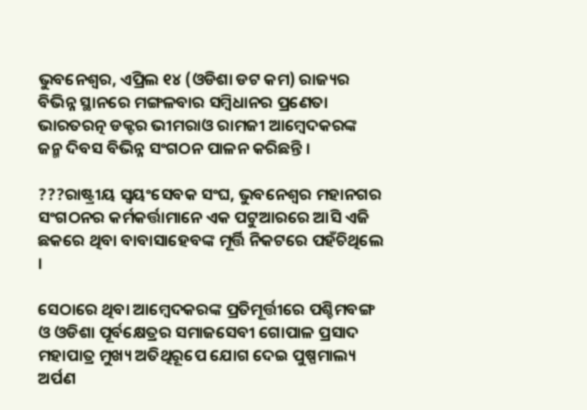ଭୁବନେଶ୍ୱର, ଏପ୍ରିଲ ୧୪ (ଓଡିଶା ଡଟ କମ) ରାଜ୍ୟର ବିଭିନ୍ନ ସ୍ଥାନରେ ମଙ୍ଗଳବାର ସମ୍ବିଧାନର ପ୍ରଣେତା ଭାରତରତ୍ନ ଡକ୍ଟର ଭୀମରାଓ ରାମଜୀ ଆମ୍ବେଦକରଙ୍କ ଜନ୍ମ ଦିବସ ବିଭିନ୍ନ ସଂଗଠନ ପାଳନ କରିଛନ୍ତି ।

???ରାଷ୍ଟ୍ରୀୟ ସ୍ୱୟଂସେବକ ସଂଘ, ଭୁବନେଶ୍ୱର ମହାନଗର ସଂଗଠନର କର୍ମକର୍ତ୍ତାମାନେ ଏକ ପଟୁଆରରେ ଆସି ଏଜି ଛକରେ ଥିବା ବାବାସାହେବଙ୍କ ମୂର୍ତ୍ତି ନିକଟରେ ପହଁଚିଥିଲେ ।

ସେଠାରେ ଥିବା ଆମ୍ବେଦକରଙ୍କ ପ୍ରତିମୂର୍ତ୍ତୀରେ ପଶ୍ଚିମବଙ୍ଗ ଓ ଓଡିଶା ପୂର୍ବକ୍ଷେତ୍ରର ସମାଜସେବୀ ଗୋପାଳ ପ୍ରସାଦ ମହାପାତ୍ର ମୁଖ୍ୟ ଅତିଥିରୂପେ ଯୋଗ ଦେଇ ପୁଷ୍ପମାଲ୍ୟ ଅର୍ପଣ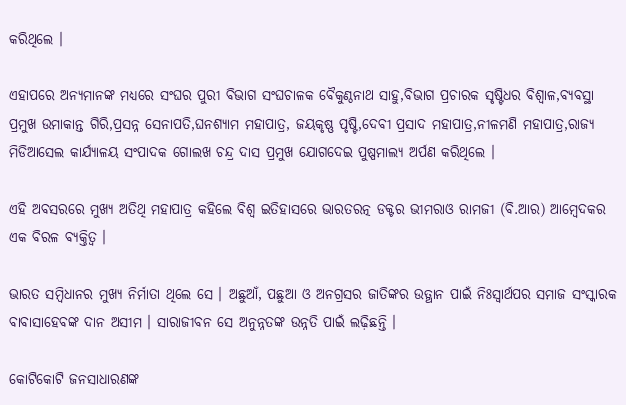କରିଥିଲେ ।

ଏହାପରେ ଅନ୍ୟମାନଙ୍କ ମଧ୍ୟରେ ସଂଘର ପୁରୀ ବିଭାଗ ସଂଘଚାଳକ ବୈକୁଣ୍ଠନାଥ ସାହୁ,ବିଭାଗ ପ୍ରଚାରକ ସୃଷ୍ଟିଧର ବିଶ୍ୱାଳ,ବ୍ୟବସ୍ଥା ପ୍ରମୁଖ ଉମାକାନ୍ତ ଗିରି,ପ୍ରସନ୍ନ ସେନାପତି,ଘନଶ୍ୟାମ ମହାପାତ୍ର, ଜୟକୃଷ୍ଣ ପୃଷ୍ଟି,ଦେବୀ ପ୍ରସାଦ ମହାପାତ୍ର,ନୀଳମଣି ମହାପାତ୍ର,ରାଜ୍ୟ ମିଡିଆସେଲ କାର୍ଯ୍ୟାଳୟ ସଂପାଦକ ଗୋଲଖ ଚନ୍ଦ୍ର ଦାସ ପ୍ରମୁଖ ଯୋଗଦେଇ ପୁଷ୍ପମାଲ୍ୟ ଅର୍ପଣ କରିଥିଲେ ।

ଏହି ଅବସରରେ ମୁଖ୍ୟ ଅତିଥି ମହାପାତ୍ର କହିଲେ ବିଶ୍ୱ ଇତିହାସରେ ଭାରତରତ୍ନ ଡକ୍ଟର ଭୀମରାଓ ରାମଜୀ (ବି.ଆର) ଆମ୍ବେଦକର ଏକ ବିରଳ ବ୍ୟକ୍ତିତ୍ୱ ।

ଭାରତ ସମ୍ବିଧାନର ମୁଖ୍ୟ ନିର୍ମାତା ଥିଲେ ସେ । ଅଛୁଆଁ, ପଛୁଆ ଓ ଅନଗ୍ରସର ଜାତିଙ୍କର ଉତ୍ଥାନ ପାଇଁ ନିଃସ୍ୱାର୍ଥପର ସମାଜ ସଂସ୍କାରକ ବାବାସାହେବଙ୍କ ଦାନ ଅସୀମ । ସାରାଜୀବନ ସେ ଅନୁନ୍ନତଙ୍କ ଉନ୍ନତି ପାଇଁ ଲଢ଼ିଛନ୍ତି ।

କୋଟିକୋଟି ଜନସାଧାରଣଙ୍କ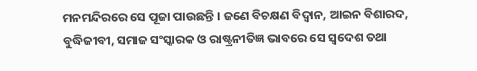ମନମନ୍ଦିରରେ ସେ ପୂଜା ପାଉଛନ୍ତି । ଜଣେ ବିଚକ୍ଷଣ ବିଦ୍ୱାନ, ଆଇନ ବିଶାରଦ, ବୁଦ୍ଧିଜୀବୀ, ସମାଜ ସଂସ୍କାରକ ଓ ରାଷ୍ଟ୍ରନୀତିଜ୍ଞ ଭାବରେ ସେ ସ୍ୱଦେଶ ତଥା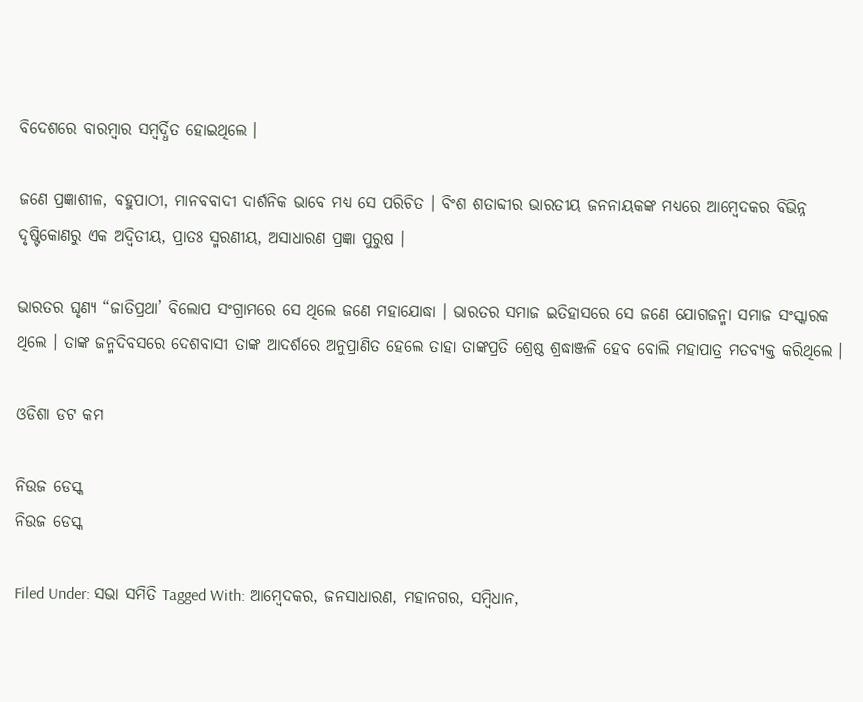ବିଦେଶରେ ବାରମ୍ବାର ସମ୍ବର୍ଦ୍ଧିତ ହୋଇଥିଲେ ।

ଜଣେ ପ୍ରଜ୍ଞାଶୀଳ, ବହୁପାଠୀ, ମାନବବାଦୀ ଦାର୍ଶନିକ ଭାବେ ମଧ୍ୟ ସେ ପରିଚିତ । ବିଂଶ ଶତାବ୍ଦୀର ଭାରତୀୟ ଜନନାୟକଙ୍କ ମଧ୍ୟରେ ଆମ୍ବେଦକର ବିଭିନ୍ନ ଦୃଷ୍ଟିକୋଣରୁ ଏକ ଅଦ୍ୱିତୀୟ, ପ୍ରାତଃ ସ୍ମରଣୀୟ, ଅସାଧାରଣ ପ୍ରଜ୍ଞା ପୁରୁଷ ।

ଭାରତର ଘୃଣ୍ୟ “ଜାତିପ୍ରଥା’ ବିଲୋପ ସଂଗ୍ରାମରେ ସେ ଥିଲେ ଜଣେ ମହାଯୋଦ୍ଧା । ଭାରତର ସମାଜ ଇତିହାସରେ ସେ ଜଣେ ଯୋଗଜନ୍ମା ସମାଜ ସଂସ୍କାରକ ଥିଲେ । ତାଙ୍କ ଜନ୍ମଦିବସରେ ଦେଶବାସୀ ତାଙ୍କ ଆଦର୍ଶରେ ଅନୁପ୍ରାଣିତ ହେଲେ ତାହା ତାଙ୍କପ୍ରତି ଶ୍ରେଷ୍ଠ ଶ୍ରଦ୍ଧାଞ୍ଜଳି ହେବ ବୋଲି ମହାପାତ୍ର ମତବ୍ୟକ୍ତ କରିଥିଲେ ।

ଓଡିଶା ଡଟ କମ

ନିଉଜ ଡେସ୍କ
ନିଉଜ ଡେସ୍କ

Filed Under: ସଭା ସମିତି Tagged With: ଆମ୍ବେଦକର, ଜନସାଧାରଣ, ମହାନଗର, ସମ୍ବିଧାନ,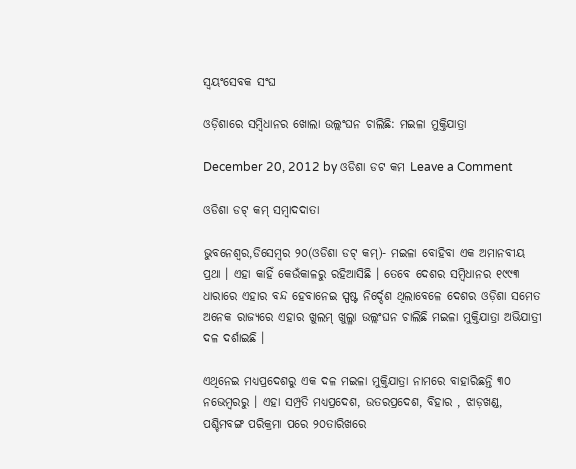ସ୍ୱୟଂସେବକ ସଂଘ

ଓଡ଼ିଶାରେ ସମ୍ବିଧାନର ଖୋଲା ଉଲ୍ଲଂଘନ ଚାଲିଛି: ମଇଳା ମୁକ୍ତିଯାତ୍ରା

December 20, 2012 by ଓଡିଶା ଡଟ କମ Leave a Comment

ଓଡିଶା ଡଟ୍ କମ୍ ସମ୍ବାଦଦାତା

ଭୁବନେଶ୍ୱର,ଡିସେମ୍ବର ୨୦(ଓଡିଶା ଡଟ୍ କମ୍)- ମଇଳା ବୋହିବା ଏକ ଅମାନବୀୟ ପ୍ରଥା । ଏହା କାହିଁ କେଉଁକାଳରୁ ରହିଆସିଛି । ତେବେ ଦେଶର ସମ୍ବିଧାନର ୧୯୯୩ ଧାରାରେ ଏହାର ବନ୍ଦ ହେବାନେଇ ସ୍ପଷ୍ଟ ନିର୍ଦ୍ଦେଶ ଥିଲାବେଳେ ଦେଶର ଓଡ଼ିଶା ସମେତ ଅନେକ ରାଜ୍ୟରେ ଏହାର ଖୁଲମ୍ ଖୁଲ୍ଳା ଉଲ୍ଲଂଘନ ଚାଲିଛି ମଇଳା ମୁକ୍ତିଯାତ୍ରା ଅଭିଯାତ୍ରୀ ଦଳ ଦର୍ଶାଇଛି ।

ଏଥିନେଇ ମଧ୍ୟପ୍ରଦେଶରୁ ଏକ ଦଳ ମଇଳା ମୁକ୍ତିଯାତ୍ରା ନାମରେ ବାହାରିଛନ୍ତି ୩୦ ନଭେମ୍ବରରୁ । ଏହା ସମ୍ପ୍ରତି ମଧ୍ୟପ୍ରଦେଶ, ଉତରପ୍ରଦେଶ, ବିହାର , ଝାଡ଼ଖଣ୍ଡ, ପଶ୍ଚିମବଙ୍ଗ ପରିକ୍ରମା ପରେ ୨୦ତାରିଖରେ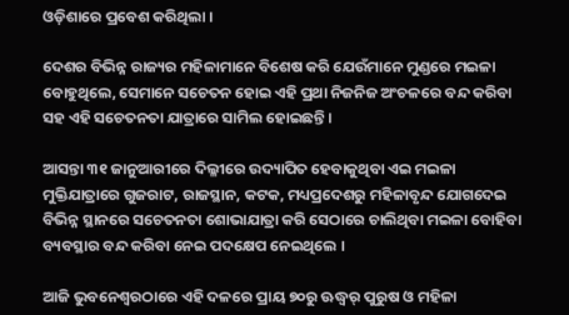ଓଡ଼ିଶାରେ ପ୍ରବେଶ କରିଥିଲା ।

ଦେଶର ବିଭିନ୍ନ ରାଜ୍ୟର ମହିଳାମାନେ ବିଶେଷ କରି ଯେଉଁମାନେ ମୁଣ୍ଡରେ ମଇଳା ବୋହୁଥିଲେ, ସେମାନେ ସଚେତନ ହୋଇ ଏହି ପ୍ରଥା ନିଜନିଜ ଅଂଚଳରେ ବନ୍ଦ କରିବା ସହ ଏହି ସଚେତନତା ଯାତ୍ରାରେ ସାମିଲ ହୋଇଛନ୍ତି ।

ଆସନ୍ତା ୩୧ ଜାନୁଆରୀରେ ଦିଲ୍ଳୀରେ ଉଦ୍ୟାପିତ ହେବାକୁଥିବା ଏଇ ମଇଳା ମୁକ୍ତିଯାତ୍ରାରେ ଗୁଜରାଟ, ରାଜସ୍ଥାନ, କଟକ, ମଧ୍ୟପ୍ରଦେଶରୁ ମହିଳାବୃନ୍ଦ ଯୋଗଦେଇ ବିଭିନ୍ନ ସ୍ଥାନରେ ସଚେତନତା ଶୋଭାଯାତ୍ରା କରି ସେଠାରେ ଚାଲିଥିବା ମଇଳା ବୋହିବା ବ୍ୟବସ୍ଥାର ବନ୍ଦ କରିବା ନେଇ ପଦକ୍ଷେପ ନେଇଥିଲେ ।

ଆଜି ଭୁବନେଶ୍ୱରଠାରେ ଏହି ଦଳରେ ପ୍ରାୟ ୭୦ରୁ ଊଦ୍ଧ୍ୱର୍ ପୁରୁଷ ଓ ମହିଳା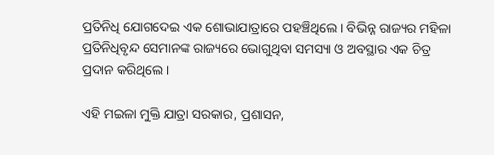ପ୍ରତିନିଧି ଯୋଗଦେଇ ଏକ ଶୋଭାଯାତ୍ରାରେ ପହଞ୍ଚିଥିଲେ । ବିଭିନ୍ନ ରାଜ୍ୟର ମହିଳା ପ୍ରତିନିଧିବୃନ୍ଦ ସେମାନଙ୍କ ରାଜ୍ୟରେ ଭୋଗୁଥିବା ସମସ୍ୟା ଓ ଅବସ୍ଥାର ଏକ ଚିତ୍ର ପ୍ରଦାନ କରିଥିଲେ ।

ଏହି ମଇଳା ମୁକ୍ତି ଯାତ୍ରା ସରକାର, ପ୍ରଶାସନ,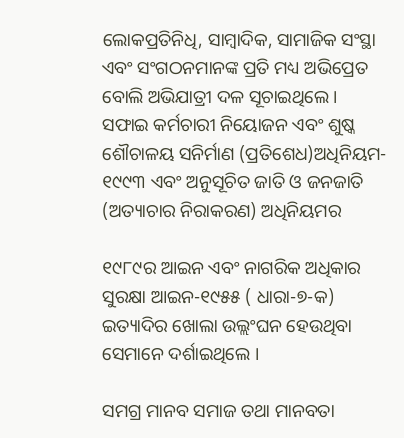ଲୋକପ୍ରତିନିଧି, ସାମ୍ବାଦିକ, ସାମାଜିକ ସଂସ୍ଥା ଏବଂ ସଂଗଠନମାନଙ୍କ ପ୍ରତି ମଧ୍ୟ ଅଭିପ୍ରେତ ବୋଲି ଅଭିଯାତ୍ରୀ ଦଳ ସୂଚାଇଥିଲେ । ସଫାଇ କର୍ମଚାରୀ ନିୟୋଜନ ଏବଂ ଶୁଷ୍କ ଶୌଚାଳୟ ସନିର୍ମାଣ (ପ୍ରତିଶେଧ)ଅଧିନିୟମ- ୧୯୯୩ ଏବଂ ଅନୁସୂଚିତ ଜାତି ଓ ଜନଜାତି (ଅତ୍ୟାଚାର ନିରାକରଣ) ଅଧିନିୟମର

୧୯୮୯ର ଆଇନ ଏବଂ ନାଗରିକ ଅଧିକାର ସୁରକ୍ଷା ଆଇନ-୧୯୫୫ ( ଧାରା-୭-କ) ଇତ୍ୟାଦିର ଖୋଲା ଉଲ୍ଲଂଘନ ହେଉଥିବା ସେମାନେ ଦର୍ଶାଇଥିଲେ ।

ସମଗ୍ର ମାନବ ସମାଜ ତଥା ମାନବତା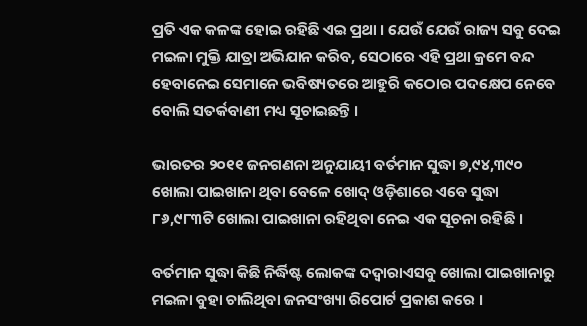ପ୍ରତି ଏକ କଳଙ୍କ ହୋଇ ରହିଛି ଏଇ ପ୍ରଥା । ଯେଉଁ ଯେଉଁ ରାଜ୍ୟ ସବୁ ଦେଇ ମଇଳା ମୁକ୍ତି ଯାତ୍ରା ଅଭିଯାନ କରିବ, ସେଠାରେ ଏହି ପ୍ରଥା କ୍ରମେ ବନ୍ଦ ହେବାନେଇ ସେମାନେ ଭବିଷ୍ୟତରେ ଆହୁରି କଠୋର ପଦକ୍ଷେପ ନେବେ ବୋଲି ସତର୍କବାଣୀ ମଧ୍ୟ ସୂଚାଇଛନ୍ତି ।

ଭାରତର ୨୦୧୧ ଜନଗଣନା ଅନୁଯାୟୀ ବର୍ତମାନ ସୁଦ୍ଧା ୭,୯୪,୩୯୦ ଖୋଲା ପାଇଖାନା ଥିବା ବେଳେ ଖୋଦ୍ ଓଡ଼ିଶାରେ ଏବେ ସୁଦ୍ଧା ୮୬,୯୮୩ଟି ଖୋଲା ପାଇଖାନା ରହିଥିବା ନେଇ ଏକ ସୂଚନା ରହିଛି ।

ବର୍ତମାନ ସୁଦ୍ଧା କିଛି ନିର୍ଦ୍ଧିଷ୍ଟ ଲୋକଙ୍କ ଦଦ୍ୱାରାଏସବୁ ଖୋଲା ପାଇଖାନାରୁ ମଇଳା ବୁହା ଚାଲିଥିବା ଜନସଂଖ୍ୟା ରିପୋର୍ଟ ପ୍ରକାଶ କରେ ।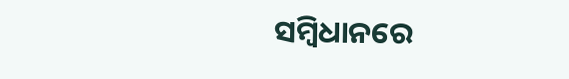ସମ୍ବିଧାନରେ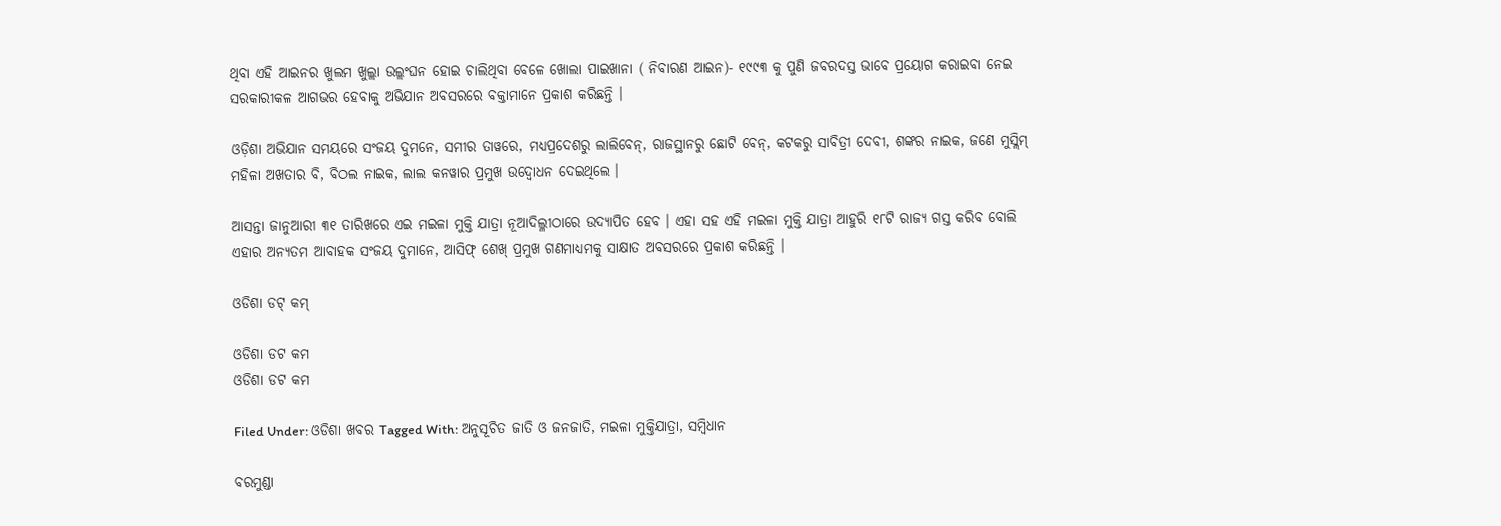ଥିବା ଏହି ଆଇନର ଖୁଲମ ଖୁଲ୍ଲା ଉଲ୍ଲଂଘନ ହୋଇ ଚାଲିଥିବା ବେଳେ ଖୋଲା ପାଇଖାନା ( ନିବାରଣ ଆଇନ)- ୧୯୯୩ କୁ ପୁଣି ଜବରଦସ୍ତ ଭାବେ ପ୍ରୟୋଗ କରାଇବା ନେଇ ସରକାରୀକଳ ଆଗଭର ହେବାକୁ ଅଭିଯାନ ଅବସରରେ ବକ୍ତାମାନେ ପ୍ରକାଶ କରିଛନ୍ତି ।

ଓଡ଼ିଶା ଅଭିଯାନ ସମୟରେ ସଂଜୟ ଦୁମନେ, ସମୀର ତାୱରେ, ମଧ୍ୟପ୍ରଦେଶରୁ ଲାଲିବେନ୍, ରାଜସ୍ଥାନରୁ ଛୋଟି ବେନ୍, କଟକରୁ ସାବିତ୍ରୀ ଦେବୀ, ଶଙ୍କର ନାଇକ, ଜଣେ ମୁସ୍ଲିମ୍ ମହିଳା ଅଖତାର ବି, ବିଠଲ ନାଇକ, ଲାଲ କନୱାର ପ୍ରମୁଖ ଉଦ୍ବୋଧନ ଦେଇଥିଲେ ।

ଆସନ୍ତା ଜାନୁଆରୀ ୩୧ ତାରିଖରେ ଏଇ ମଇଳା ମୁକ୍ତି ଯାତ୍ରା ନୂଆଦିଲ୍ଳୀଠାରେ ଉଦ୍ୟାପିତ ହେବ । ଏହା ସହ ଏହି ମଇଳା ମୁକ୍ତି ଯାତ୍ରା ଆହୁରି ୧୮ଟି ରାଜ୍ୟ ଗସ୍ତ କରିବ ବୋଲି ଏହାର ଅନ୍ୟତମ ଆବାହକ ସଂଜୟ ଦୁମାନେ, ଆସିଫ୍ ଶେଖ୍ ପ୍ରମୁଖ ଗଣମାଧ୍ୟମକୁ ସାକ୍ଷାତ ଅବସରରେ ପ୍ରକାଶ କରିଛନ୍ତି ।

ଓଡିଶା ଡଟ୍ କମ୍

ଓଡିଶା ଡଟ କମ
ଓଡିଶା ଡଟ କମ

Filed Under: ଓଡିଶା ଖବର Tagged With: ଅନୁସୂଚିତ ଜାତି ଓ ଜନଜାତି, ମଇଳା ମୁକ୍ତିଯାତ୍ରା, ସମ୍ବିଧାନ

ବରମୁଣ୍ଡା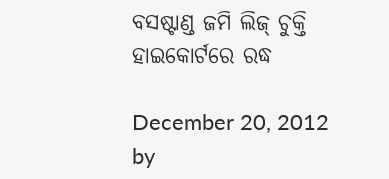ବସଷ୍ଟାଣ୍ଡ ଜମି ଲିଜ୍ ଚୁକ୍ତି ହାଇକୋର୍ଟରେ ରଦ୍ଧ

December 20, 2012 by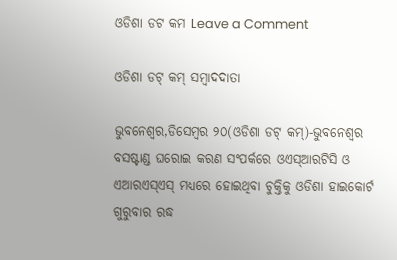ଓଡିଶା ଡଟ କମ Leave a Comment

ଓଡିଶା ଡଟ୍ କମ୍ ସମ୍ବାଦଦାତା

ଭୁବନେଶ୍ୱର,ଡିସେମ୍ବର ୨୦(ଓଡିଶା ଡଟ୍ କମ୍)-ଭୁବନେଶ୍ୱର ବସଷ୍ଟାଣ୍ଡ ଘରୋଇ କରଣ ସଂପର୍କରେ ଓଏସ୍ଆରଟିସି ଓ ଏଆରଏସ୍ଏସ୍ ମଧ୍ୟରେ ହୋଇଥିବା ଚୁକ୍ତିକୁ ଓଡିଶା ହାଇକୋର୍ଟ ଗୁରୁବାର ରଦ୍ଧ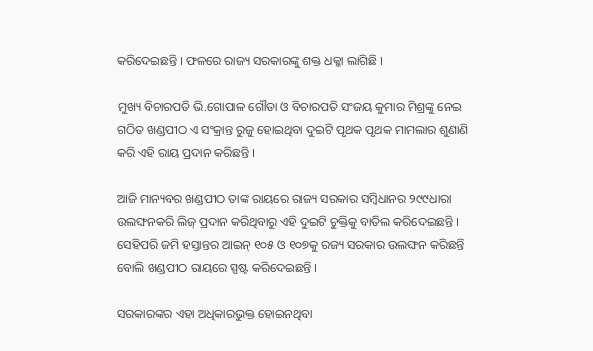କରିଦେଇଛନ୍ତି । ଫଳରେ ରାଜ୍ୟ ସରକାରଙ୍କୁ ଶକ୍ତ ଧକ୍କା ଲାଗିଛି ।

ମୁଖ୍ୟ ବିଚାରପତି ଭି.ଗୋପାଳ ଗୌଡା ଓ ବିଚାରପତି ସଂଜୟ କୁମାର ମିଶ୍ରଙ୍କୁ ନେଇ ଗଠିତ ଖଣ୍ଡପୀଠ ଏ ସଂକ୍ରାନ୍ତ ରୁଜୁ ହୋଇଥିବା ଦୁଇଟି ପୃଥକ ପୃଥକ ମାମଲାର ଶୁଣାଣି କରି ଏହି ରାୟ ପ୍ରଦାନ କରିଛନ୍ତି ।

ଆଜି ମାନ୍ୟବର ଖଣ୍ଡପୀଠ ତାଙ୍କ ରାୟରେ ରାଜ୍ୟ ସରକାର ସମ୍ବିଧାନର ୨୯୯ଧାରା ଉଲଙ୍ଘନକରି ଲିଜ୍ ପ୍ରଦାନ କରିଥିବାରୁ ଏହି ଦୁଇଟି ଚୁକ୍ତିକୁ ବାତିଲ କରିଦେଇଛନ୍ତି । ସେହିପରି ଜମି ହସ୍ତାନ୍ତର ଆଇନ୍ ୧୦୫ ଓ ୧୦୭କୁ ରଜ୍ୟ ସରକାର ଉଲଙ୍ଘନ କରିଛନ୍ତି ବୋଲି ଖଣ୍ଡପୀଠ ରାୟରେ ସ୍ପଷ୍ଟ କରିଦେଇଛନ୍ତି ।

ସରକାରଙ୍କର ଏହା ଅଧିକାରଭୁକ୍ତ ହୋଇନଥିବା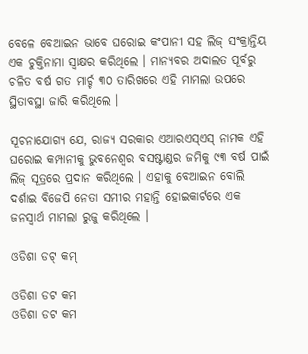ବେଳେ ବେଆଇନ ଭାବେ ଘରୋଇ କଂପାନୀ ସହ ଲିଜ୍ ସଂକ୍ରାନ୍ତିୟ ଏକ ଚୁକ୍ତିନାମା ସ୍ୱାକ୍ଷର କରିଥିଲେ । ମାନ୍ୟବର ଅଦାଲତ ପୂର୍ବରୁ ଚଳିତ ବର୍ଷ ଗତ ମାର୍ଚ୍ଚ ୩୦ ତାରିଖରେ ଏହି ମାମଲା ଉପରେ ସ୍ଥିତାବସ୍ଥା ଜାରି କରିଥିଲେ ।

ସୂଚନାଯୋଗ୍ୟ ଯେ, ରାଜ୍ୟ ସରକାର ଏଆରଏସ୍ଏସ୍ ନାମକ ଏହି ଘରୋଇ କମ୍ପାନୀକୁ ଭୁବନେଶ୍ୱର ବସଷ୍ଟାଣ୍ଡର ଜମିକୁ ୯୩ ବର୍ଷ ପାଇଁ ଲିଜ୍ ସୂତ୍ରରେ ପ୍ରଦାନ କରିଥିଲେ । ଏହାକୁ ବେଆଇନ ବୋଲି ଦର୍ଶାଇ ବିଜେପି ନେତା ସମୀର ମହାନ୍ତି ହୋଇକାର୍ଟରେ ଏକ ଜନସ୍ୱାର୍ଥ ମାମଲା ରୁଜୁ କରିଥିଲେ ।

ଓଡିଶା ଡଟ୍ କମ୍

ଓଡିଶା ଡଟ କମ
ଓଡିଶା ଡଟ କମ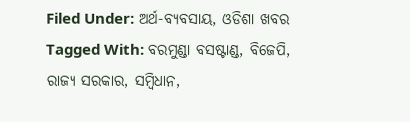Filed Under: ଅର୍ଥ-ବ୍ୟବସାୟ, ଓଡିଶା ଖବର Tagged With: ବରମୁଣ୍ଡା ବସଷ୍ଟାଣ୍ଡ, ବିଜେପି, ରାଜ୍ୟ ସରକାର, ସମ୍ବିଧାନ,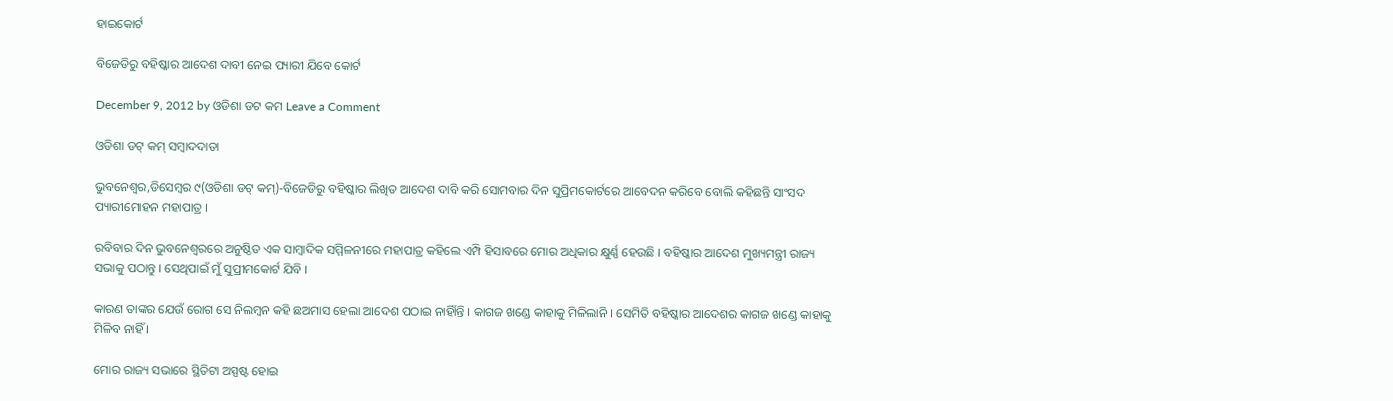ହାଇକୋର୍ଟ

ବିଜେଡିରୁ ବହିଷ୍କାର ଆଦେଶ ଦାବୀ ନେଇ ପ୍ୟାରୀ ଯିବେ କୋର୍ଟ

December 9, 2012 by ଓଡିଶା ଡଟ କମ Leave a Comment

ଓଡିଶା ଡଟ୍ କମ୍ ସମ୍ବାଦଦାତା

ଭୁବନେଶ୍ୱର,ଡିସେମ୍ବର ୯(ଓଡିଶା ଡଟ୍ କମ୍)-ବିଜେଡିରୁ ବହିଷ୍କାର ଲିଖିତ ଆଦେଶ ଦାବି କରି ସୋମବାର ଦିନ ସୁପ୍ରିମକୋର୍ଟରେ ଆବେଦନ କରିବେ ବୋଲି କହିଛନ୍ତି ସାଂସଦ ପ୍ୟାରୀମୋହନ ମହାପାତ୍ର ।

ରବିବାର ଦିନ ଭୁବନେଶ୍ୱରରେ ଅନୁଷ୍ଠିତ ଏକ ସାମ୍ବାଦିକ ସମ୍ମିଳନୀରେ ମହାପାତ୍ର କହିଲେ ଏମ୍ପି ହିସାବରେ ମୋର ଅଧିକାର କ୍ଷୁର୍ଣ୍ଣ ହେଉଛି । ବହିଷ୍କାର ଆଦେଶ ମୁଖ୍ୟମନ୍ତ୍ରୀ ରାଜ୍ୟ ସଭାକୁ ପଠାନ୍ତୁ । ସେଥିପାଇଁ ମୁଁ ସୁପ୍ରୀମକୋର୍ଟ ଯିବି ।

କାରଣ ତାଙ୍କର ଯେଉଁ ରୋଗ ସେ ନିଲମ୍ବନ କହି ଛଅମାସ ହେଲା ଆଦେଶ ପଠାଇ ନାହିାଁନ୍ତି । କାଗଜ ଖଣ୍ଡେ କାହାକୁ ମିଳିଲାନି । ସେମିତି ବହିଷ୍କାର ଆଦେଶର କାଗଜ ଖଣ୍ଡେ କାହାକୁ ମିଳିବ ନାହିଁ ।

ମୋର ରାଜ୍ୟ ସଭାରେ ସ୍ଥିତିଟା ଅସ୍ପଷ୍ଟ ହୋଇ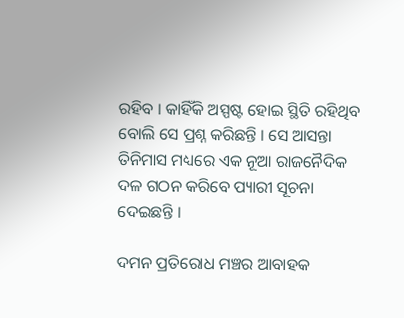ରହିବ । କାହିଁକି ଅସ୍ପଷ୍ଟ ହୋଇ ସ୍ଥିତି ରହିଥିବ ବୋଲି ସେ ପ୍ରଶ୍ନ କରିଛନ୍ତି । ସେ ଆସନ୍ତା ତିନିମାସ ମଧ୍ୟରେ ଏକ ନୂଆ ରାଜନୈଦିକ ଦଳ ଗଠନ କରିବେ ପ୍ୟାରୀ ସୂଚନା ଦେଇଛନ୍ତି ।

ଦମନ ପ୍ରତିରୋଧ ମଞ୍ଚର ଆବାହକ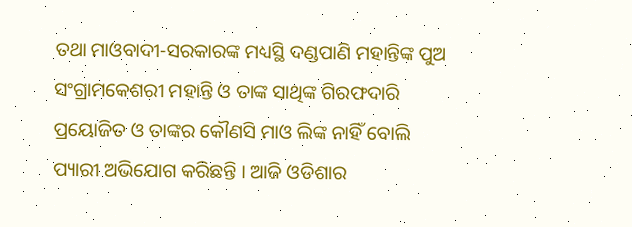ତଥା ମାଓବାଦୀ-ସରକାରଙ୍କ ମଧ୍ୟସ୍ଥି ଦଣ୍ଡପାଣି ମହାନ୍ତିଙ୍କ ପୁଅ ସଂଗ୍ରାମକେଶରୀ ମହାନ୍ତି ଓ ତାଙ୍କ ସାଥିଙ୍କ ଗିରଫଦାରି ପ୍ରୟୋଜିତ ଓ ତାଙ୍କର କୌଣସି ମାଓ ଲିଙ୍କ ନାହିଁ ବୋଲି ପ୍ୟାରୀ ଅଭିଯୋଗ କରିଛନ୍ତି । ଆଜି ଓଡିଶାର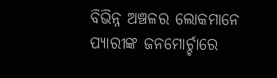ବିଭିନ୍ନ ଅଞ୍ଚଳର ଲୋକମାନେ ପ୍ୟାରୀଙ୍କ ଜନମୋର୍ଚ୍ଚାରେ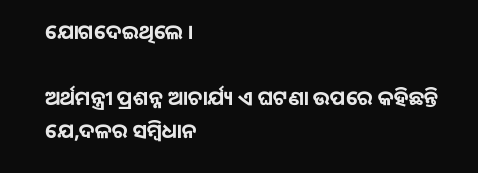ଯୋଗଦେଇଥିଲେ ।

ଅର୍ଥମନ୍ତ୍ରୀ ପ୍ରଶନ୍ନ ଆଚାର୍ଯ୍ୟ ଏ ଘଟଣା ଉପରେ କହିଛନ୍ତି ଯେ,ଦଳର ସମ୍ବିଧାନ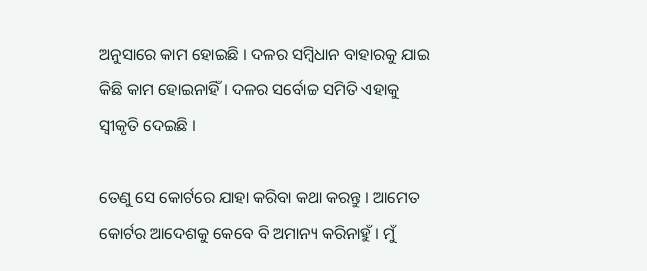ଅନୁସାରେ କାମ ହୋଇଛି । ଦଳର ସମ୍ବିଧାନ ବାହାରକୁ ଯାଇ କିଛି କାମ ହୋଇନାହିଁ । ଦଳର ସର୍ବୋଚ୍ଚ ସମିତି ଏହାକୁ ସ୍ୱୀକୃତି ଦେଇଛି ।

ତେଣୁ ସେ କୋର୍ଟରେ ଯାହା କରିବା କଥା କରନ୍ତୁ । ଆମେତ କୋର୍ଟର ଆଦେଶକୁ କେବେ ବି ଅମାନ୍ୟ କରିନାହୁଁ । ମୁଁ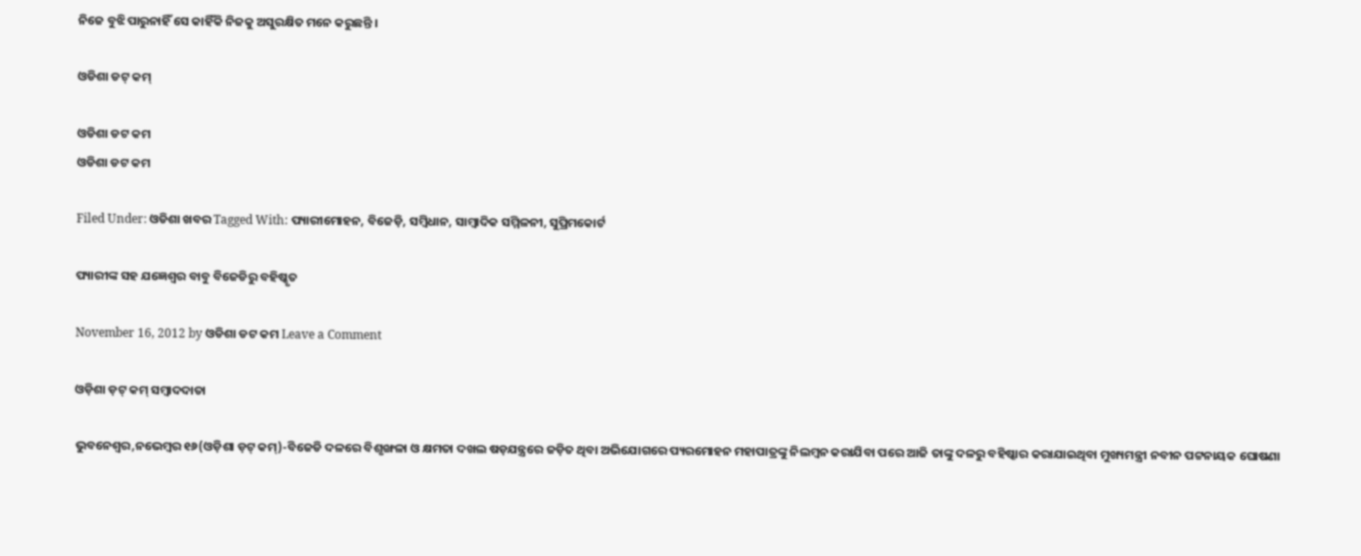ନିଜେ ବୁଝି ପାରୁନାହିଁ ସେ କାହିଁକି ନିଜକୁ ଅସୁରକ୍ଷିତ ମନେ କରୁଛନ୍ତି ।

ଓଡିଶା ଡଟ୍ କମ୍

ଓଡିଶା ଡଟ କମ
ଓଡିଶା ଡଟ କମ

Filed Under: ଓଡିଶା ଖବର Tagged With: ପ୍ୟାରୀମୋହନ, ବିଜେଡ଼ି, ସମ୍ବିଧାନ, ସାମ୍ବାଦିକ ସମ୍ମିଳନୀ, ସୁପ୍ରିମକୋର୍ଟ

ପ୍ୟାରୀଙ୍କ ସହ ଯଜ୍ଞେଶ୍ୱର ବାବୁ ବିଜେଡିରୁ ବହିଷ୍କୃତ

November 16, 2012 by ଓଡିଶା ଡଟ କମ Leave a Comment

ଓଡ଼ିଶା ଡ଼ଟ୍ କମ୍ ସମ୍ବାଦଦାତା

ଭୁବନେଶ୍ୱର,ନଭେମ୍ବର ୧୬(ଓଡ଼ିଶା ଡ଼ଟ୍ କମ୍)-ବିଜେଡି ଦଳରେ ବିଶୃଙ୍ଖଳା ଓ କ୍ଷମତା ଦଖଲ ଷଡ଼ଯନ୍ତ୍ରରେ ଜଡ଼ିତ ଥିବା ଅଭିଯୋଗରେ ପ୍ୟରମୋହନ ମହାପାତ୍ରଙ୍କୁ ନିଲମ୍ବନ କରାଯିବା ପରେ ଆଜି ତାଙ୍କୁ ଦଳରୁ ବହିଷ୍କାର କରାଯାଇଥିବା ମୁଖ୍ୟମନ୍ତ୍ରୀ ନବୀନ ପଟ୍ଟନାୟକ ଘୋଷଣା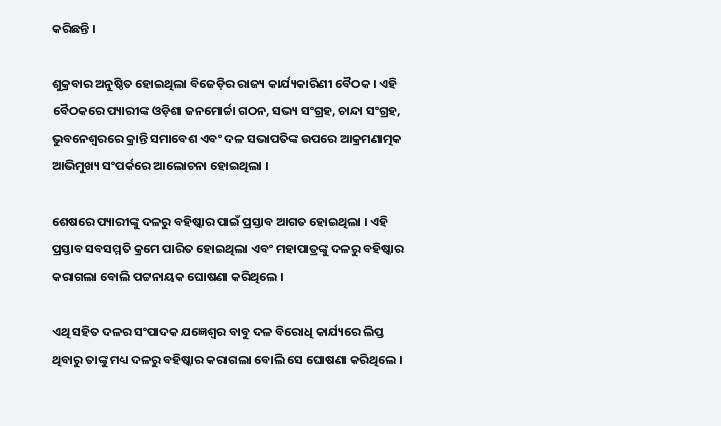କରିଛନ୍ତି ।

ଶୁକ୍ରବାର ଅନୁଷ୍ଠିତ ହୋଇଥିଲା ବିଜେଡ଼ିର ରାଜ୍ୟ କାର୍ଯ୍ୟକାରିଣୀ ବୈଠକ । ଏହି ବୈଠକରେ ପ୍ୟାରୀଙ୍କ ଓଡ଼ିଶା ଜନମୋର୍ଚ୍ଚା ଗଠନ, ସଭ୍ୟ ସଂଗ୍ରହ, ଚାନ୍ଦା ସଂଗ୍ରହ, ଭୁବନେଶ୍ୱରରେ କ୍ରାନ୍ତି ସମାବେଶ ଏବଂ ଦଳ ସଭାପତିଙ୍କ ଉପରେ ଆକ୍ରମଣାତ୍ମକ ଆଭିମୁଖ୍ୟ ସଂପର୍କରେ ଆଲୋଚନା ହୋଇଥିଲା ।

ଶେଷରେ ପ୍ୟାରୀଙ୍କୁ ଦଳରୁ ବହିଷ୍କାର ପାଇଁ ପ୍ରସ୍ତାବ ଆଗତ ହୋଇଥିଲା । ଏହି ପ୍ରସ୍ତାବ ସବସମ୍ମତି କ୍ରମେ ପାରିତ ହୋଇଥିଲା ଏବଂ ମହାପାତ୍ରଙ୍କୁ ଦଳରୁ ବହିଷ୍କାର କରାଗଲା ବୋଲି ପଟ୍ଟନାୟକ ଘୋଷଣା କରିଥିଲେ ।

ଏଥି ସହିତ ଦଳର ସଂପାଦକ ଯଜ୍ଞେଶ୍ୱର ବାବୁ ଦଳ ବିରୋଧି କାର୍ଯ୍ୟରେ ଲିପ୍ତ ଥିବାରୁ ତାଙ୍କୁ ମଧ୍ୟ ଦଳରୁ ବହିଷ୍କାର କରାଗଲା ବୋଲି ସେ ଘୋଷଣା କରିଥିଲେ ।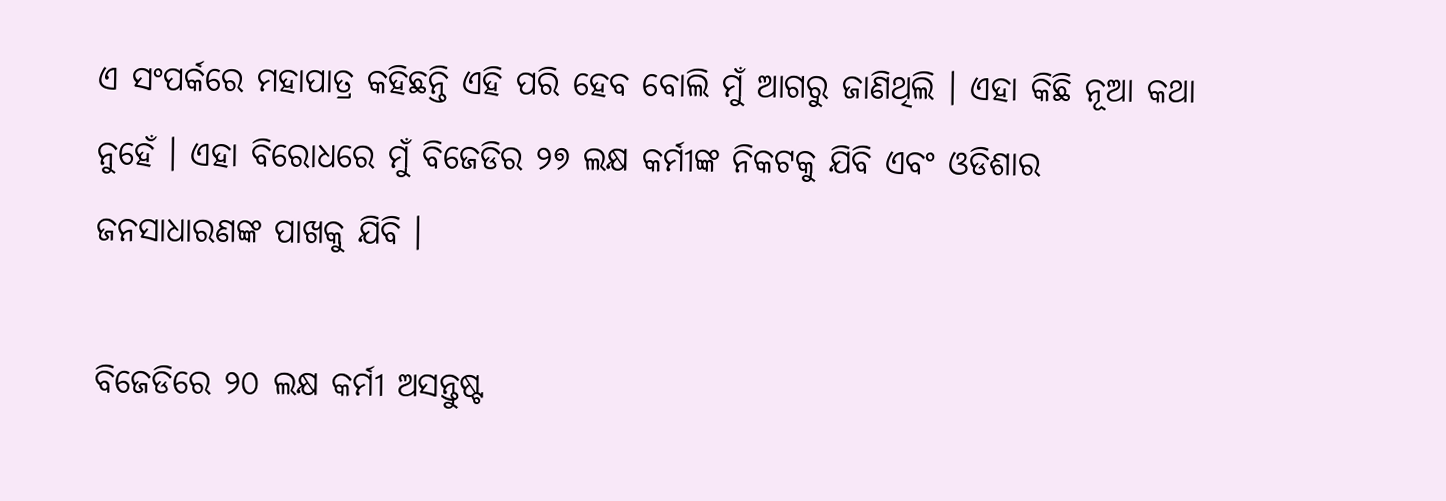ଏ ସଂପର୍କରେ ମହାପାତ୍ର କହିଛନ୍ତି ଏହି ପରି ହେବ ବୋଲି ମୁଁ ଆଗରୁ ଜାଣିଥିଲି । ଏହା କିଛି ନୂଆ କଥା ନୁହେଁ । ଏହା ବିରୋଧରେ ମୁଁ ବିଜେଡିର ୨୭ ଲକ୍ଷ କର୍ମୀଙ୍କ ନିକଟକୁ ଯିବି ଏବଂ ଓଡିଶାର ଜନସାଧାରଣଙ୍କ ପାଖକୁ ଯିବି ।

ବିଜେଡିରେ ୨୦ ଲକ୍ଷ କର୍ମୀ ଅସନ୍ତୁଷ୍ଟ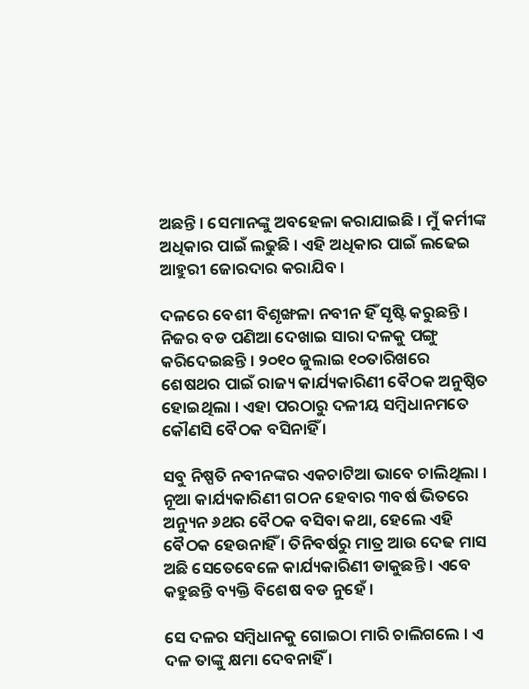ଅଛନ୍ତି । ସେମାନଙ୍କୁ ଅବହେଳା କରାଯାଇଛି । ମୁଁ କର୍ମୀଙ୍କ ଅଧିକାର ପାଇଁ ଲଢୁଛି । ଏହି ଅଧିକାର ପାଇଁ ଲଢେଇ ଆହୁରୀ ଜୋରଦାର କରାଯିବ ।

ଦଳରେ ବେଶୀ ବିଶୃଙ୍ଖଳା ନବୀନ ହିଁ ସୃଷ୍ଟି କରୁଛନ୍ତି । ନିଜର ବଡ ପଣିଆ ଦେଖାଇ ସାରା ଦଳକୁ ପଙ୍ଗୁ କରିଦେଇଛନ୍ତି । ୨୦୧୦ ଜୁଲାଇ ୧୦ତାରିଖରେ ଶେଷଥର ପାଇଁ ରାଜ୍ୟ କାର୍ଯ୍ୟକାରିଣୀ ବୈଠକ ଅନୁଷ୍ଠିତ ହୋଇଥିଲା । ଏହା ପରଠାରୁ ଦଳୀୟ ସମ୍ବିଧାନମତେ କୌଣସି ବୈଠକ ବସିନାହିଁ ।

ସବୁ ନିଷ୍ପତି ନବୀନଙ୍କର ଏକଚାଟିଆ ଭାବେ ଚାଲିଥିଲା । ନୂଆ କାର୍ଯ୍ୟକାରିଣୀ ଗଠନ ହେବାର ୩ବର୍ଷ ଭିତରେ ଅନ୍ୟୁନ ୬ଥର ବୈଠକ ବସିବା କଥା, ହେଲେ ଏହି ବୈଠକ ହେଉନାହିଁ । ତିନିବର୍ଷରୁ ମାତ୍ର ଆଉ ଦେଢ ମାସ ଅଛି ସେତେବେଳେ କାର୍ଯ୍ୟକାରିଣୀ ଡାକୁଛନ୍ତି । ଏବେ କହୁଛନ୍ତି ବ୍ୟକ୍ତି ବିଶେଷ ବଡ ନୁହେଁ ।

ସେ ଦଳର ସମ୍ବିଧାନକୁ ଗୋଇଠା ମାରି ଚାଲିଗଲେ । ଏ ଦଳ ତାଙ୍କୁ କ୍ଷମା ଦେବନାହିଁ ।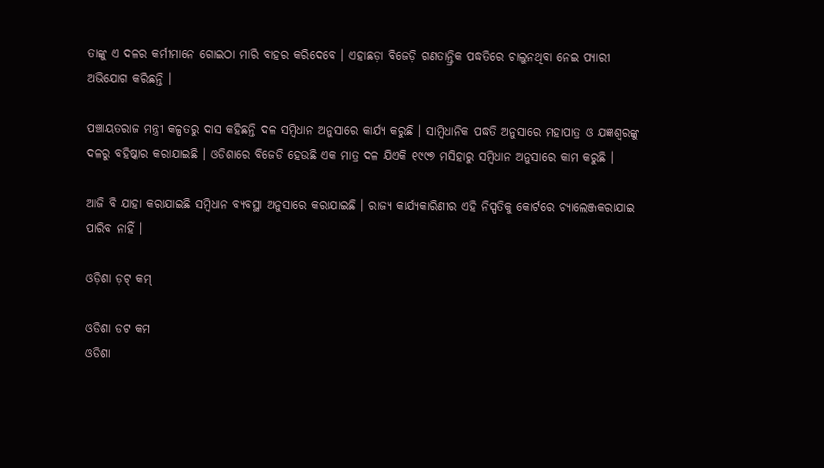ତାଙ୍କୁ ଏ ଦଳର କର୍ମୀମାନେ ଗୋଇଠା ମାରି ବାହର କରିଦେବେ । ଏହାଛଡ଼ା ବିଜେଡ଼ି ଗଣତାନ୍ତ୍ରିକ ପଦ୍ଧତିରେ ଚାଲୁନଥିବା ନେଇ ପ୍ୟାରୀ ଅଭିଯୋଗ କରିଛନ୍ତି ।

ପଞ୍ଚାୟତରାଜ ମନ୍ତ୍ରୀ କଳ୍ପତରୁ ଦାସ କହିଛନ୍ତି ଦଳ ସମ୍ବିଧାନ ଅନୁସାରେ କାର୍ଯ୍ୟ କରୁଛି । ସାମ୍ବିଧାନିକ ପଦ୍ଧତି ଅନୁସାରେ ମହାପାତ୍ର ଓ ଯଜ୍ଞଶ୍ୱରଙ୍କୁ ଦଳରୁ ବହିଷ୍କାର କରାଯାଇଛି । ଓଡିଶାରେ ବିଜେଡି ହେଉଛି ଏକ ମାତ୍ର ଦଳ ଯିଏକି ୧୯୯୭ ମସିହାରୁ ସମ୍ବିଧାନ ଅନୁସାରେ କାମ କରୁଛି ।

ଆଜି ବି ଯାହା କରାଯାଇଛି ସମ୍ବିଧାନ ବ୍ୟବସ୍ଥା ଅନୁସାରେ କରାଯାଇଛି । ରାଜ୍ୟ କାର୍ଯ୍ୟକାରିଣୀର ଏହି ନିସ୍ପତିକୁ କୋର୍ଟରେ ଚ୍ୟାଲେଞ୍ଜକରାଯାଇ ପାରିବ ନାହିଁ ।

ଓଡ଼ିଶା ଡ଼ଟ୍ କମ୍

ଓଡିଶା ଡଟ କମ
ଓଡିଶା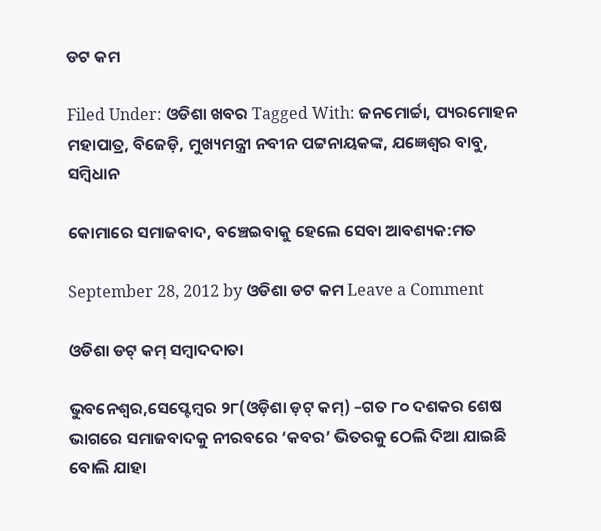ଡଟ କମ

Filed Under: ଓଡିଶା ଖବର Tagged With: ଜନମୋର୍ଚ୍ଚା, ପ୍ୟରମୋହନ ମହାପାତ୍ର, ବିଜେଡ଼ି, ମୁଖ୍ୟମନ୍ତ୍ରୀ ନବୀନ ପଟ୍ଟନାୟକଙ୍କ, ଯଜ୍ଞେଶ୍ୱର ବାବୁ, ସମ୍ବିଧାନ

କୋମାରେ ସମାଜବାଦ, ବଞ୍ଚେଇବାକୁ ହେଲେ ସେବା ଆବଶ୍ୟକ:ମତ

September 28, 2012 by ଓଡିଶା ଡଟ କମ Leave a Comment

ଓଡିଶା ଡଟ୍ କମ୍ ସମ୍ବାଦଦାତା

ଭୁବନେଶ୍ୱର,ସେପ୍ଟେମ୍ବର ୨୮(ଓଡ଼ିଶା ଡ଼ଟ୍ କମ୍) –ଗତ ୮୦ ଦଶକର ଶେଷ ଭାଗରେ ସମାଜବାଦକୁ ନୀରବରେ ‘କବର’ ଭିତରକୁ ଠେଲି ଦିଆ ଯାଇଛି ବୋଲି ଯାହା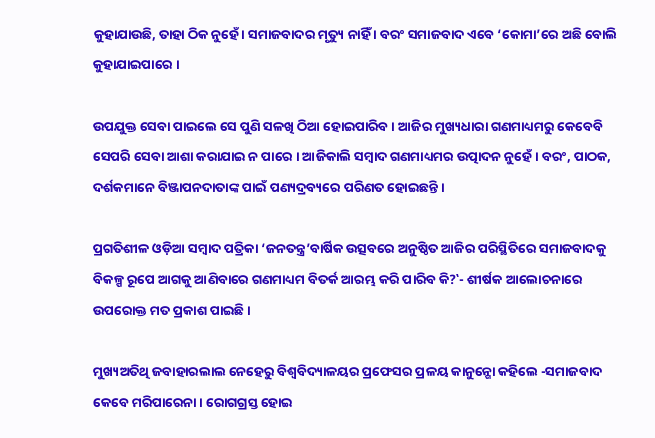କୁହାଯାଉଛି, ତାହା ଠିକ ନୁହେଁ । ସମାଜବାଦର ମୃତ୍ୟୁ ନାହିଁ । ବରଂ ସମାଜବାଦ ଏବେ ‘କୋମା’ରେ ଅଛି ବୋଲି କୁହାଯାଇପାରେ ।

ଉପଯୁକ୍ତ ସେବା ପାଇଲେ ସେ ପୁଣି ସଳଖି ଠିଆ ହୋଇପାରିବ । ଆଜିର ମୁଖ୍ୟଧାରା ଗଣମାଧ୍ୟମରୁ କେବେବି ସେପରି ସେବା ଆଶା କରାଯାଇ ନ ପାରେ । ଆଜିକାଲି ସମ୍ବାଦ ଗଣମାଧ୍ୟମର ଉତ୍ପାଦନ ନୁହେଁ । ବରଂ, ପାଠକ, ଦର୍ଶକମାନେ ବିଞ୍ଜାପନଦାତାଙ୍କ ପାଇଁ ପଣ୍ୟଦ୍ରବ୍ୟରେ ପରିଣତ ହୋଇଛନ୍ତି ।

ପ୍ରଗତିଶୀଳ ଓଡ଼ିଆ ସମ୍ବାଦ ପତ୍ରିକା ‘ଜନତନ୍ତ୍ର’ବାର୍ଷିକ ଉତ୍ସବରେ ଅନୁଷ୍ଠିତ ଆଜିର ପରିସ୍ଥିତିରେ ସମାଜବାଦକୁ ବିକଳ୍ପ ରୂପେ ଆଗକୁ ଆଣିବାରେ ଗଣମାଧ୍ୟମ ବିତର୍କ ଆରମ୍ଭ କରି ପାରିବ କି?‛- ଶୀର୍ଷକ ଆଲୋଚନାରେ ଉପରୋକ୍ତ ମତ ପ୍ରକାଶ ପାଇଛି ।

ମୁଖ୍ୟଅତିଥି ଜବାହାରଲାଲ ନେହେରୁ ବିଶ୍ୱବିଦ୍ୟାଳୟର ପ୍ରଫେସର ପ୍ରଳୟ କାନୁନ୍ଗୋ କହିଲେ -ସମାଜବାଦ କେବେ ମରିପାରେନା । ରୋଗଗ୍ରସ୍ତ ହୋଇ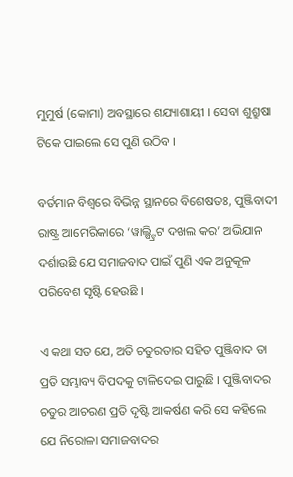ମୁମୁର୍ଷ (କୋମା) ଅବସ୍ଥାରେ ଶଯ୍ୟାଶାୟୀ । ସେବା ଶୁଶ୍ରୁଷା ଟିକେ ପାଇଲେ ସେ ପୁଣି ଉଠିବ ।

ବର୍ତମାନ ବିଶ୍ୱରେ ବିଭିନ୍ନ ସ୍ଥାନରେ ବିଶେଷତଃ, ପୁଞ୍ଜିବାଦୀ ରାଷ୍ଟ୍ର ଆମେରିକାରେ ‘ୱାଲ୍ଷ୍ଟ୍ରିଟ ଦଖଲ କର’ ଅଭିଯାନ ଦର୍ଶାଉଛି ଯେ ସମାଜବାଦ ପାଇଁ ପୁଣି ଏକ ଅନୁକୂଳ ପରିବେଶ ସୃଷ୍ଟି ହେଉଛି ।

ଏ କଥା ସତ ଯେ, ଅତି ଚତୁରତାର ସହିତ ପୁଞ୍ଜିବାଦ ତା ପ୍ରତି ସମ୍ଭାବ୍ୟ ବିପଦକୁ ଟାଳିଦେଇ ପାରୁଛି । ପୁଞ୍ଜିବାଦର ଚତୁର ଆଚରଣ ପ୍ରତି ଦୃଷ୍ଟି ଆକର୍ଷଣ କରି ସେ କହିଲେ ଯେ ନିରୋଳା ସମାଜବାଦର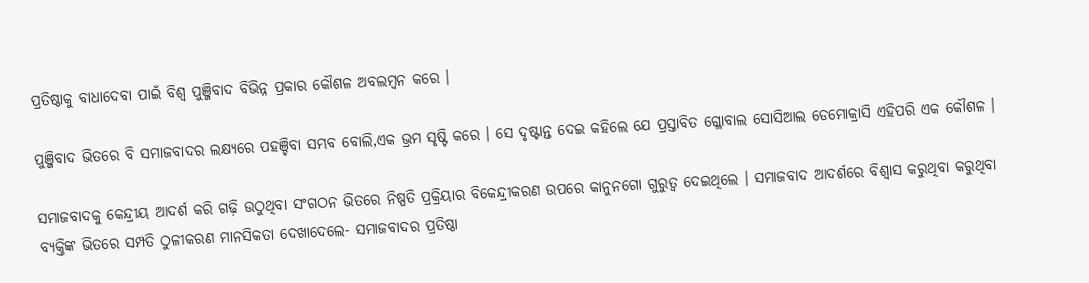ପ୍ରତିଷ୍ଠାକୁ ବାଧାଦେବା ପାଇଁ ବିଶ୍ୱ ପୁଞ୍ଜିବାଦ ବିଭିନ୍ନ ପ୍ରକାର କୌଶଳ ଅବଲମ୍ବନ କରେ ।

ପୁଞ୍ଜିବାଦ ଭିତରେ ବି ସମାଜବାଦର ଲକ୍ଷ୍ୟରେ ପହଞ୍ଚିବା ସମ୍ଭବ ବୋଲି,ଏକ ଭ୍ରମ ସୃଷ୍ଟି କରେ । ସେ ଦୃଷ୍ଟାନ୍ତ ଦେଇ କହିଲେ ଯେ ପ୍ରସ୍ତାବିତ ଗ୍ଳୋବାଲ ସୋସିଆଲ ଡେମୋକ୍ରାସି ଏହିପରି ଏକ କୌଶଳ ।

ସମାଜବାଦକୁ କେନ୍ଦ୍ରୀୟ ଆଦର୍ଶ କରି ଗଢ଼ି ଉଠୁଥିବା ସଂଗଠନ ଭିତରେ ନିଷ୍ପତି ପ୍ରକ୍ରିୟାର ବିକେନ୍ଦ୍ରୀକରଣ ଉପରେ କାନୁନଗୋ ଗୁରୁତ୍ୱ ଦେଇଥିଲେ । ସମାଜବାଦ ଆଦର୍ଶରେ ବିଶ୍ୱାସ କରୁଥିବା କରୁଥିବା ବ୍ୟକ୍ତିଙ୍କ ଭିତରେ ସମ୍ପତି ଠୁଳୀକରଣ ମାନସିକତା ଦେଖାଦେଲେ- ସମାଜବାଦର ପ୍ରତିଷ୍ଠା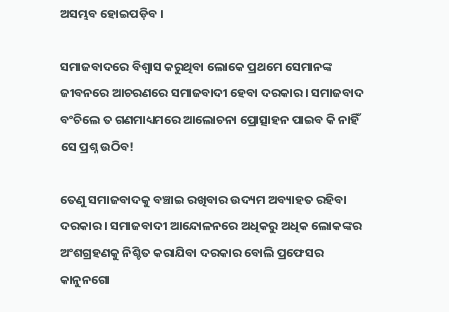ଅସମ୍ଭବ ହୋଇପଡ଼ିବ ।

ସମାଜବାଦରେ ବିଶ୍ୱାସ କରୁଥିବା ଲୋକେ ପ୍ରଥମେ ସେମାନଙ୍କ ଜୀବନରେ ଆଚରଣରେ ସମାଜବାଦୀ ହେବା ଦରକାର । ସମାଜବାଦ ବଂଚିଲେ ତ ଗଣମାଧ୍ୟମରେ ଆଲୋଚନା ପ୍ରୋତ୍ସାହନ ପାଇବ କି ନାହିଁ ସେ ପ୍ରଶ୍ନ ଉଠିବ!

ତେଣୁ ସମାଜବାଦକୁ ବଞ୍ଚାଇ ରଖିବାର ଉଦ୍ୟମ ଅବ୍ୟାହତ ରହିବା ଦରକାର । ସମାଜବାଦୀ ଆନ୍ଦୋଳନରେ ଅଧିକରୁ ଅଧିକ ଲୋକଙ୍କର ଅଂଶଗ୍ରହଣକୁ ନିଶ୍ଚିତ କରାଯିବା ଦରକାର ବୋଲି ପ୍ରଫେସର କାନୁନଗୋ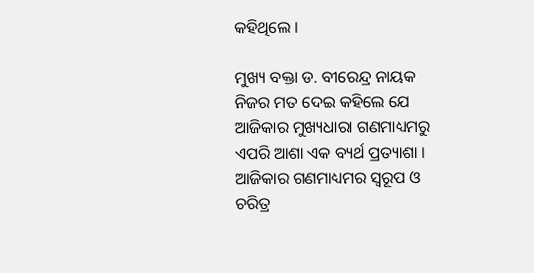କହିଥିଲେ ।

ମୁଖ୍ୟ ବକ୍ତା ଡ. ବୀରେନ୍ଦ୍ର ନାୟକ ନିଜର ମତ ଦେଇ କହିଲେ ଯେ ଆଜିକାର ମୁଖ୍ୟଧାରା ଗଣମାଧ୍ୟମରୁ ଏପରି ଆଶା ଏକ ବ୍ୟର୍ଥ ପ୍ରତ୍ୟାଶା । ଆଜିକାର ଗଣମାଧ୍ୟମର ସ୍ୱରୂପ ଓ ଚରିତ୍ର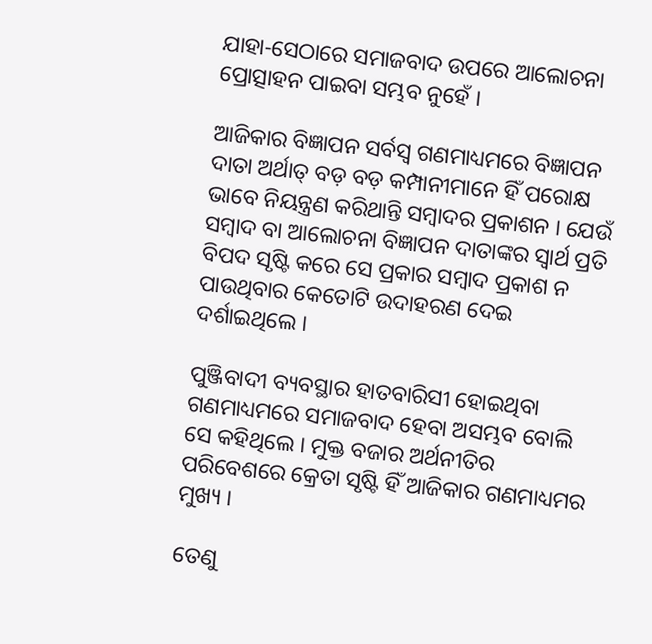ଯାହା-ସେଠାରେ ସମାଜବାଦ ଉପରେ ଆଲୋଚନା ପ୍ରୋତ୍ସାହନ ପାଇବା ସମ୍ଭବ ନୁହେଁ ।

ଆଜିକାର ବିଜ୍ଞାପନ ସର୍ବସ୍ୱ ଗଣମାଧ୍ୟମରେ ବିଜ୍ଞାପନ ଦାତା ଅର୍ଥାତ୍ ବଡ଼ ବଡ଼ କମ୍ପାନୀମାନେ ହିଁ ପରୋକ୍ଷ ଭାବେ ନିୟନ୍ତ୍ରଣ କରିଥାନ୍ତି ସମ୍ବାଦର ପ୍ରକାଶନ । ଯେଉଁ ସମ୍ବାଦ ବା ଆଲୋଚନା ବିଜ୍ଞାପନ ଦାତାଙ୍କର ସ୍ୱାର୍ଥ ପ୍ରତି ବିପଦ ସୃଷ୍ଟି କରେ ସେ ପ୍ରକାର ସମ୍ବାଦ ପ୍ରକାଶ ନ ପାଉଥିବାର କେତୋଟି ଉଦାହରଣ ଦେଇ ଦର୍ଶାଇଥିଲେ ।

ପୁଞ୍ଜିବାଦୀ ବ୍ୟବସ୍ଥାର ହାତବାରିସୀ ହୋଇଥିବା ଗଣମାଧ୍ୟମରେ ସମାଜବାଦ ହେବା ଅସମ୍ଭବ ବୋଲି ସେ କହିଥିଲେ । ମୁକ୍ତ ବଜାର ଅର୍ଥନୀତିର ପରିବେଶରେ କ୍ରେତା ସୃଷ୍ଟି ହିଁ ଆଜିକାର ଗଣମାଧ୍ୟମର ମୁଖ୍ୟ ।

ତେଣୁ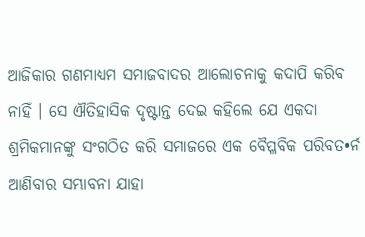ଆଜିକାର ଗଣମାଧ୍ୟମ ସମାଜବାଦର ଆଲୋଚନାକୁ କଦାପି କରିବ ନାହିଁ । ସେ ଐତିହାସିକ ଦୃଷ୍ଟାନ୍ତ ଦେଇ କହିଲେ ଯେ ଏକଦା ଶ୍ରମିକମାନଙ୍କୁ ସଂଗଠିତ କରି ସମାଜରେ ଏକ ବୈପ୍ଳବିକ ପରିବତ•ର୍ନ ଆଣିବାର ସମ୍ଭାବନା ଯାହା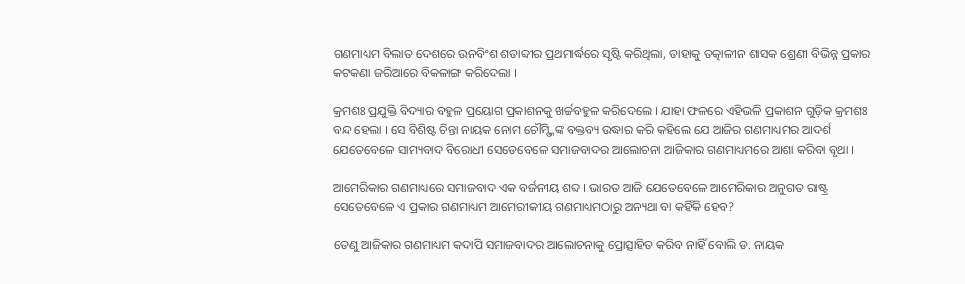ଗଣମାଧ୍ୟମ ବିଲାତ ଦେଶରେ ଉନବିଂଶ ଶତାବ୍ଦୀର ପ୍ରଥମାର୍ଦ୍ଧରେ ସୃଷ୍ଟି କରିଥିଲା, ତାହାକୁ ତତ୍କାଳୀନ ଶାସକ ଶ୍ରେଣୀ ବିଭିନ୍ନ ପ୍ରକାର କଟକଣା ଜରିଆରେ ବିକଳାଙ୍ଗ କରିଦେଲା ।

କ୍ରମଶଃ ପ୍ରଯୁକ୍ତି ବିଦ୍ୟାର ବହୁଳ ପ୍ରୟୋଗ ପ୍ରକାଶନକୁ ଖର୍ଚ୍ଚବହୁଳ କରିଦେଲେ । ଯାହା ଫଳରେ ଏହିଭଳି ପ୍ରକାଶନ ଗୁଡ଼ିକ କ୍ରମଶଃ ବନ୍ଦ ହେଲା । ସେ ବିଶିଷ୍ଟ ଚିନ୍ତା ନାୟକ ନୋମ ଚୌମ୍ସ୍କିଙ୍କ ବକ୍ତବ୍ୟ ଉଦ୍ଧାର କରି କହିଲେ ଯେ ଆଜିର ଗଣମାଧ୍ୟମର ଆଦର୍ଶ ଯେତେବେଳେ ସାମ୍ୟବାଦ ବିରୋଧୀ ସେତେବେଳେ ସମାଜବାଦର ଆଲୋଚନା ଆଜିକାର ଗଣମାଧ୍ୟମରେ ଆଶା କରିବା ବୃଥା ।

ଆମେରିକାର ଗଣମାଧ୍ୟରେ ସମାଜବାଦ ଏକ ବର୍ଜନୀୟ ଶବ୍ଦ । ଭାରତ ଆଜି ଯେତେବେଳେ ଆମେରିକାର ଅନୁଗତ ରାଷ୍ଟ୍ର ସେତେବେଳେ ଏ ପ୍ରକାର ଗଣମାଧ୍ୟମ ଆମେରୀକୀୟ ଗଣମାଧ୍ୟମଠାରୁ ଅନ୍ୟଥା ବା କହିଁକି ହେବ?

ତେଣୁ ଆଜିକାର ଗଣମାଧ୍ୟମ କଦାପି ସମାଜବାଦର ଆଲୋଚନାକୁ ପ୍ରୋତ୍ସାହିତ କରିବ ନାହିଁ ବୋଲି ଡ. ନାୟକ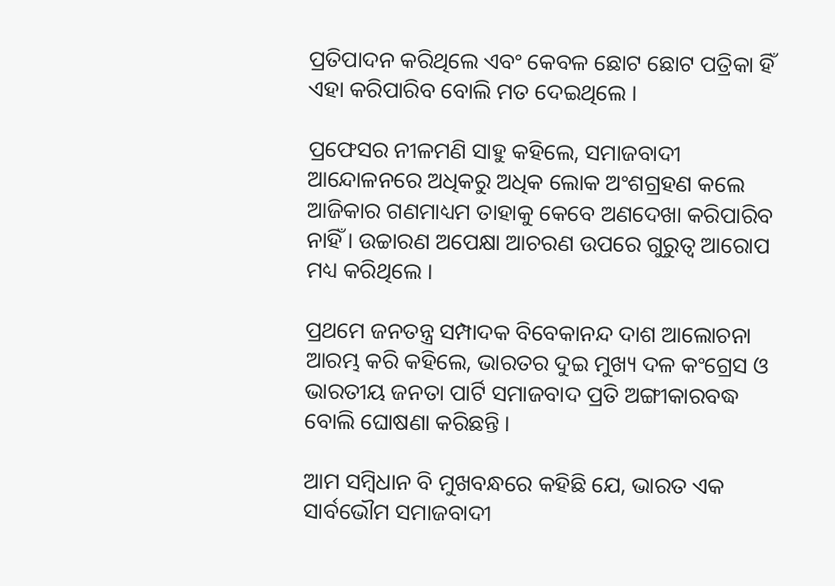ପ୍ରତିପାଦନ କରିଥିଲେ ଏବଂ କେବଳ ଛୋଟ ଛୋଟ ପତ୍ରିକା ହିଁ ଏହା କରିପାରିବ ବୋଲି ମତ ଦେଇଥିଲେ ।

ପ୍ରଫେସର ନୀଳମଣି ସାହୁ କହିଲେ, ସମାଜବାଦୀ ଆନ୍ଦୋଳନରେ ଅଧିକରୁ ଅଧିକ ଲୋକ ଅଂଶଗ୍ରହଣ କଲେ ଆଜିକାର ଗଣମାଧ୍ୟମ ତାହାକୁ କେବେ ଅଣଦେଖା କରିପାରିବ ନାହିଁ । ଉଚ୍ଚାରଣ ଅପେକ୍ଷା ଆଚରଣ ଉପରେ ଗୁରୁତ୍ୱ ଆରୋପ ମଧ୍ୟ କରିଥିଲେ ।

ପ୍ରଥମେ ଜନତନ୍ତ୍ର ସମ୍ପାଦକ ବିବେକାନନ୍ଦ ଦାଶ ଆଲୋଚନା ଆରମ୍ଭ କରି କହିଲେ, ଭାରତର ଦୁଇ ମୁଖ୍ୟ ଦଳ କଂଗ୍ରେସ ଓ ଭାରତୀୟ ଜନତା ପାର୍ଟି ସମାଜବାଦ ପ୍ରତି ଅଙ୍ଗୀକାରବଦ୍ଧ ବୋଲି ଘୋଷଣା କରିଛନ୍ତି ।

ଆମ ସମ୍ବିଧାନ ବି ମୁଖବନ୍ଧରେ କହିଛି ଯେ, ଭାରତ ଏକ ସାର୍ବଭୌମ ସମାଜବାଦୀ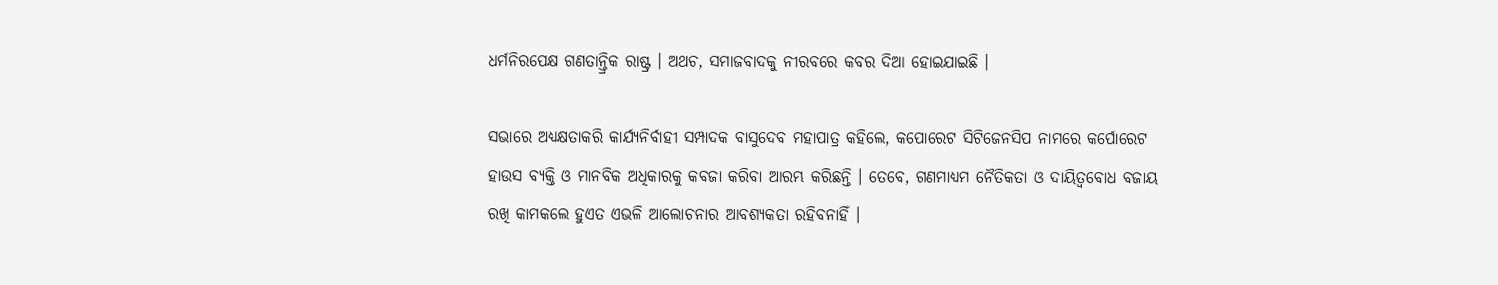ଧର୍ମନିରପେକ୍ଷ ଗଣତାନ୍ତ୍ରିକ ରାଷ୍ଟ୍ର । ଅଥଚ, ସମାଜବାଦକୁ ନୀରବରେ କବର ଦିଆ ହୋଇଯାଇଛି ।

ସଭାରେ ଅଧ୍ୟକ୍ଷତାକରି କାର୍ଯ୍ୟନିର୍ବାହୀ ସମ୍ପାଦକ ବାସୁଦେବ ମହାପାତ୍ର କହିଲେ, କପୋରେଟ ସିଟିଜେନସିପ ନାମରେ କର୍ପୋରେଟ ହାଉସ ବ୍ୟକ୍ତି ଓ ମାନବିକ ଅଧିକାରକୁ କବଜା କରିବା ଆରମ୍ଭ କରିଛନ୍ତି । ତେବେ, ଗଣମାଧ୍ୟମ ନୈତିକତା ଓ ଦାୟିତ୍ୱବୋଧ ବଜାୟ ରଖି କାମକଲେ ହୁଏତ ଏଭଳି ଆଲୋଚନାର ଆବଶ୍ୟକତା ରହିବନାହିଁ ।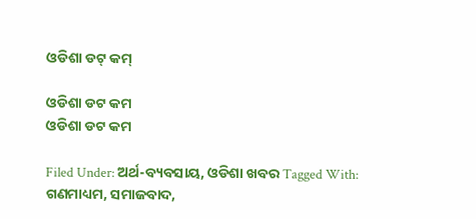ଓଡିଶା ଡଟ୍ କମ୍

ଓଡିଶା ଡଟ କମ
ଓଡିଶା ଡଟ କମ

Filed Under: ଅର୍ଥ-ବ୍ୟବସାୟ, ଓଡିଶା ଖବର Tagged With: ଗଣମାଧ୍ୟମ, ସମାଜବାଦ,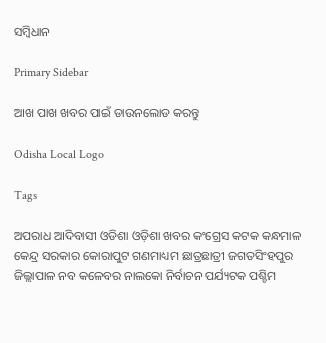ସମ୍ବିଧାନ

Primary Sidebar

ଆଖ ପାଖ ଖବର ପାଇଁ ଡାଉନଲୋଡ କରନ୍ତୁ

Odisha Local Logo

Tags

ଅପରାଧ ଆଦିବାସୀ ଓଡିଶା ଓଡ଼ିଶା ଖବର କଂଗ୍ରେସ କଟକ କନ୍ଧମାଳ କେନ୍ଦ୍ର ସରକାର କୋରାପୁଟ ଗଣମାଧ୍ୟମ ଛାତ୍ରଛାତ୍ରୀ ଜଗତସିଂହପୁର ଜିଲ୍ଲାପାଳ ନବ କଳେବର ନାଲକୋ ନିର୍ବାଚନ ପର୍ଯ୍ୟଟକ ପଶ୍ଚିମ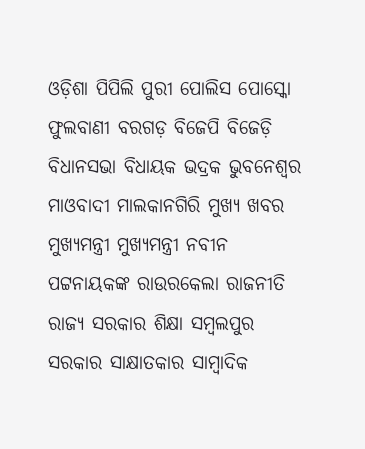ଓଡ଼ିଶା ପିପିଲି ପୁରୀ ପୋଲିସ ପୋସ୍କୋ ଫୁଲବାଣୀ ବରଗଡ଼ ବିଜେପି ବିଜେଡ଼ି ବିଧାନସଭା ବିଧାୟକ ଭଦ୍ରକ ଭୁବନେଶ୍ୱର ମାଓବାଦୀ ମାଲକାନଗିରି ମୁଖ୍ୟ ଖବର ମୁଖ୍ୟମନ୍ତ୍ରୀ ମୁଖ୍ୟମନ୍ତ୍ରୀ ନବୀନ ପଟ୍ଟନାୟକଙ୍କ ରାଉରକେଲା ରାଜନୀତି ରାଜ୍ୟ ସରକାର ଶିକ୍ଷା ସମ୍ବଲପୁର ସରକାର ସାକ୍ଷାତକାର ସାମ୍ବାଦିକ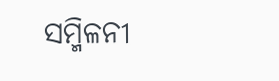ସମ୍ମିଳନୀ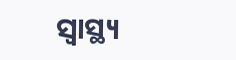ସ୍ୱାସ୍ଥ୍ୟ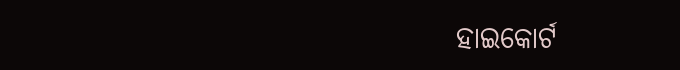ହାଇକୋର୍ଟ